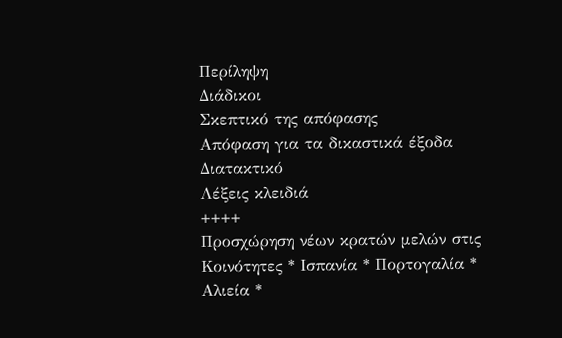Περίληψη
Διάδικοι
Σκεπτικό της απόφασης
Απόφαση για τα δικαστικά έξοδα
Διατακτικό
Λέξεις κλειδιά
++++
Προσχώρηση νέων κρατών μελών στις Κοινότητες * Ισπανία * Πορτογαλία * Αλιεία *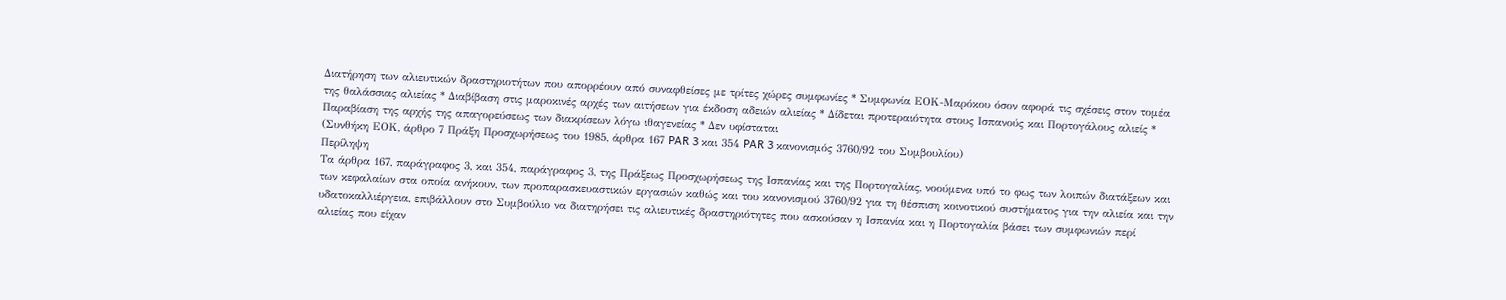Διατήρηση των αλιευτικών δραστηριοτήτων που απορρέουν από συναφθείσες με τρίτες χώρες συμφωνίες * Συμφωνία ΕΟΚ-Μαρόκου όσον αφορά τις σχέσεις στον τομέα της θαλάσσιας αλιείας * Διαβίβαση στις μαροκινές αρχές των αιτήσεων για έκδοση αδειών αλιείας * Δίδεται προτεραιότητα στους Ισπανούς και Πορτογάλους αλιείς * Παραβίαση της αρχής της απαγορεύσεως των διακρίσεων λόγω ιθαγενείας * Δεν υφίσταται
(Συνθήκη ΕΟΚ, άρθρο 7 Πράξη Προσχωρήσεως του 1985, άρθρα 167 PAR 3 και 354 PAR 3 κανονισμός 3760/92 του Συμβουλίου)
Περίληψη
Τα άρθρα 167, παράγραφος 3, και 354, παράγραφος 3, της Πράξεως Προσχωρήσεως της Ισπανίας και της Πορτογαλίας, νοούμενα υπό το φως των λοιπών διατάξεων και των κεφαλαίων στα οποία ανήκουν, των προπαρασκευαστικών εργασιών καθώς και του κανονισμού 3760/92 για τη θέσπιση κοινοτικού συστήματος για την αλιεία και την υδατοκαλλιέργεια, επιβάλλουν στο Συμβούλιο να διατηρήσει τις αλιευτικές δραστηριότητες που ασκούσαν η Ισπανία και η Πορτογαλία βάσει των συμφωνιών περί αλιείας που είχαν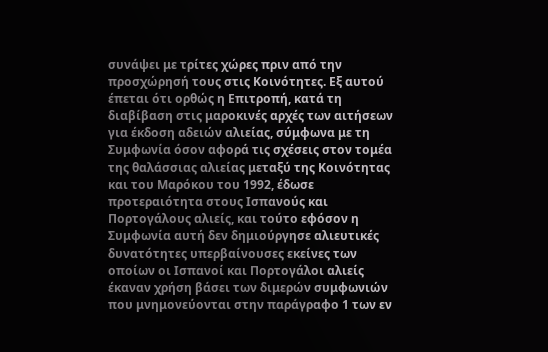συνάψει με τρίτες χώρες πριν από την προσχώρησή τους στις Κοινότητες. Εξ αυτού έπεται ότι ορθώς η Επιτροπή, κατά τη διαβίβαση στις μαροκινές αρχές των αιτήσεων για έκδοση αδειών αλιείας, σύμφωνα με τη Συμφωνία όσον αφορά τις σχέσεις στον τομέα της θαλάσσιας αλιείας μεταξύ της Κοινότητας και του Μαρόκου του 1992, έδωσε προτεραιότητα στους Ισπανούς και Πορτογάλους αλιείς, και τούτο εφόσον η Συμφωνία αυτή δεν δημιούργησε αλιευτικές δυνατότητες υπερβαίνουσες εκείνες των οποίων οι Ισπανοί και Πορτογάλοι αλιείς έκαναν χρήση βάσει των διμερών συμφωνιών που μνημονεύονται στην παράγραφο 1 των εν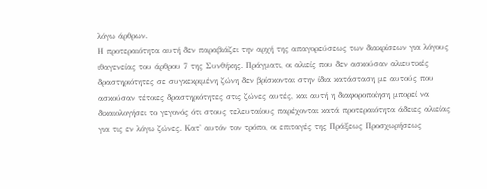λόγω άρθρων.
Η προτεραιότητα αυτή δεν παραβιάζει την αρχή της απαγορεύσεως των διακρίσεων για λόγους ιθαγενείας του άρθρου 7 της Συνθήκης. Πράγματι, οι αλιείς που δεν ασκούσαν αλιευτικές δραστηριότητες σε συγκεκριμένη ζώνη δεν βρίσκονται στην ίδια κατάσταση με αυτούς που ασκούσαν τέτοιες δραστηριότητες στις ζώνες αυτές, και αυτή η διαφοροποίηση μπορεί να δικαιολογήσει το γεγονός ότι στους τελευταίους παρέχονται κατά προτεραιότητα άδειες αλιείας για τις εν λόγω ζώνες. Κατ' αυτόν τον τρόπο, οι επιταγές της Πράξεως Προσχωρήσεως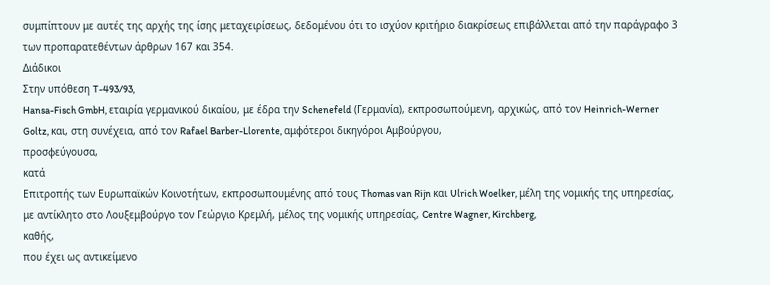συμπίπτουν με αυτές της αρχής της ίσης μεταχειρίσεως, δεδομένου ότι το ισχύον κριτήριο διακρίσεως επιβάλλεται από την παράγραφο 3 των προπαρατεθέντων άρθρων 167 και 354.
Διάδικοι
Στην υπόθεση T-493/93,
Hansa-Fisch GmbH, εταιρία γερμανικού δικαίου, με έδρα την Schenefeld (Γερμανία), εκπροσωπούμενη, αρχικώς, από τον Heinrich-Werner Goltz, και, στη συνέχεια, από τον Rafael Barber-Llorente, αμφότεροι δικηγόροι Αμβούργου,
προσφεύγουσα,
κατά
Επιτροπής των Ευρωπαϊκών Κοινοτήτων, εκπροσωπουμένης από τους Thomas van Rijn και Ulrich Woelker, μέλη της νομικής της υπηρεσίας, με αντίκλητο στο Λουξεμβούργο τον Γεώργιο Κρεμλή, μέλος της νομικής υπηρεσίας, Centre Wagner, Kirchberg,
καθής,
που έχει ως αντικείμενο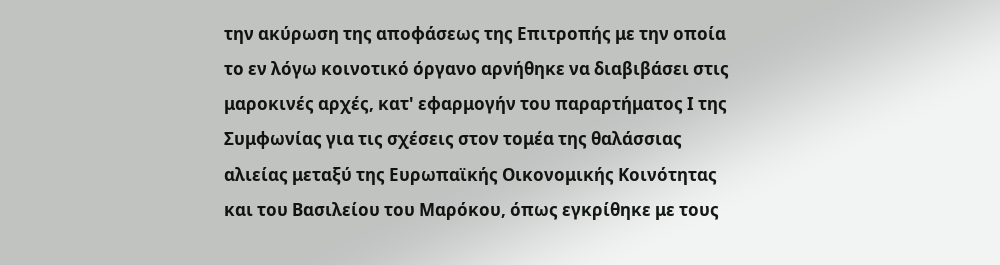την ακύρωση της αποφάσεως της Επιτροπής με την οποία το εν λόγω κοινοτικό όργανο αρνήθηκε να διαβιβάσει στις μαροκινές αρχές, κατ' εφαρμογήν του παραρτήματος Ι της Συμφωνίας για τις σχέσεις στον τομέα της θαλάσσιας αλιείας μεταξύ της Ευρωπαϊκής Οικονομικής Κοινότητας και του Βασιλείου του Μαρόκου, όπως εγκρίθηκε με τους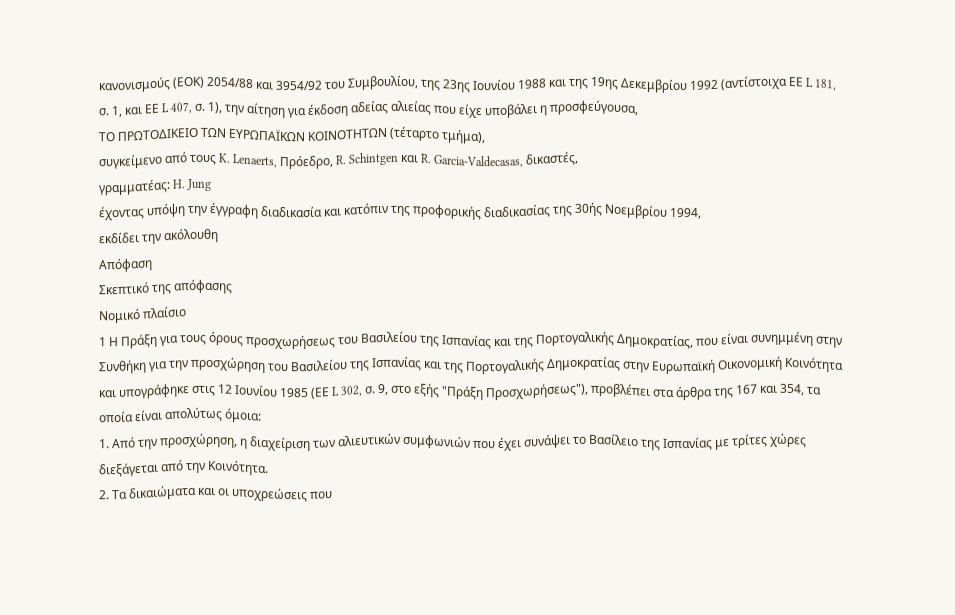κανονισμούς (ΕΟΚ) 2054/88 και 3954/92 του Συμβουλίου, της 23ης Ιουνίου 1988 και της 19ης Δεκεμβρίου 1992 (αντίστοιχα ΕΕ L 181, σ. 1, και ΕΕ L 407, σ. 1), την αίτηση για έκδοση αδείας αλιείας που είχε υποβάλει η προσφεύγουσα,
ΤΟ ΠΡΩΤΟΔΙΚΕΙΟ ΤΩΝ ΕΥΡΩΠΑΪΚΩΝ ΚΟΙΝΟΤΗΤΩΝ (τέταρτο τμήμα),
συγκείμενο από τους K. Lenaerts, Πρόεδρο, R. Schintgen και R. Garcia-Valdecasas, δικαστές,
γραμματέας: H. Jung
έχοντας υπόψη την έγγραφη διαδικασία και κατόπιν της προφορικής διαδικασίας της 30ής Νοεμβρίου 1994,
εκδίδει την ακόλουθη
Απόφαση
Σκεπτικό της απόφασης
Νομικό πλαίσιο
1 Η Πράξη για τους όρους προσχωρήσεως του Βασιλείου της Ισπανίας και της Πορτογαλικής Δημοκρατίας, που είναι συνημμένη στην Συνθήκη για την προσχώρηση του Βασιλείου της Ισπανίας και της Πορτογαλικής Δημοκρατίας στην Ευρωπαϊκή Οικονομική Κοινότητα και υπογράφηκε στις 12 Ιουνίου 1985 (ΕΕ L 302, σ. 9, στο εξής "Πράξη Προσχωρήσεως"), προβλέπει στα άρθρα της 167 και 354, τα οποία είναι απολύτως όμοια:
1. Από την προσχώρηση, η διαχείριση των αλιευτικών συμφωνιών που έχει συνάψει το Βασίλειο της Ισπανίας με τρίτες χώρες διεξάγεται από την Κοινότητα.
2. Τα δικαιώματα και οι υποχρεώσεις που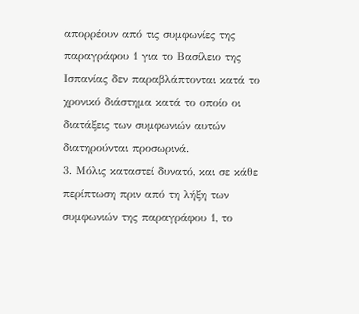απορρέουν από τις συμφωνίες της παραγράφου 1 για το Βασίλειο της Ισπανίας δεν παραβλάπτονται κατά το χρονικό διάστημα κατά το οποίο οι διατάξεις των συμφωνιών αυτών διατηρούνται προσωρινά.
3. Μόλις καταστεί δυνατό, και σε κάθε περίπτωση πριν από τη λήξη των συμφωνιών της παραγράφου 1, το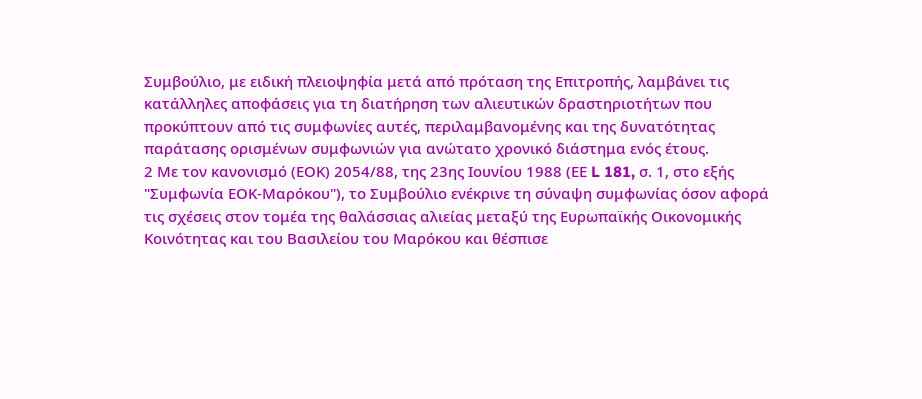Συμβούλιο, με ειδική πλειοψηφία μετά από πρόταση της Επιτροπής, λαμβάνει τις κατάλληλες αποφάσεις για τη διατήρηση των αλιευτικών δραστηριοτήτων που προκύπτουν από τις συμφωνίες αυτές, περιλαμβανομένης και της δυνατότητας παράτασης ορισμένων συμφωνιών για ανώτατο χρονικό διάστημα ενός έτους.
2 Με τον κανονισμό (ΕΟΚ) 2054/88, της 23ης Ιουνίου 1988 (ΕΕ L 181, σ. 1, στο εξής "Συμφωνία ΕΟΚ-Μαρόκου"), το Συμβούλιο ενέκρινε τη σύναψη συμφωνίας όσον αφορά τις σχέσεις στον τομέα της θαλάσσιας αλιείας μεταξύ της Ευρωπαϊκής Οικονομικής Κοινότητας και του Βασιλείου του Μαρόκου και θέσπισε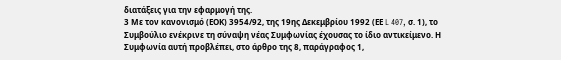διατάξεις για την εφαρμογή της.
3 Με τον κανονισμό (ΕΟΚ) 3954/92, της 19ης Δεκεμβρίου 1992 (ΕΕ L 407, σ. 1), το Συμβούλιο ενέκρινε τη σύναψη νέας Συμφωνίας έχουσας το ίδιο αντικείμενο. Η Συμφωνία αυτή προβλέπει, στο άρθρο της 8, παράγραφος 1,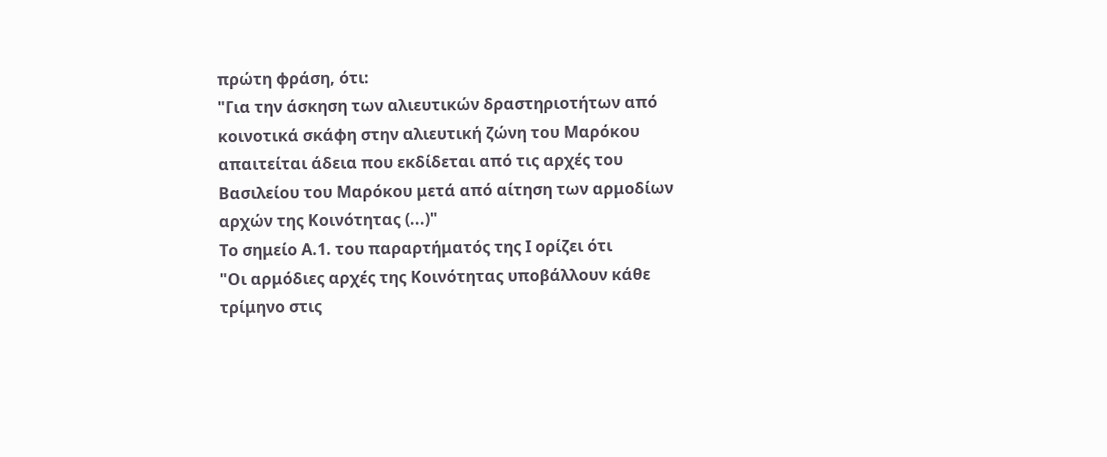πρώτη φράση, ότι:
"Για την άσκηση των αλιευτικών δραστηριοτήτων από κοινοτικά σκάφη στην αλιευτική ζώνη του Μαρόκου απαιτείται άδεια που εκδίδεται από τις αρχές του Βασιλείου του Μαρόκου μετά από αίτηση των αρμοδίων αρχών της Κοινότητας (...)"
Το σημείο Α.1. του παραρτήματός της Ι ορίζει ότι
"Οι αρμόδιες αρχές της Κοινότητας υποβάλλουν κάθε τρίμηνο στις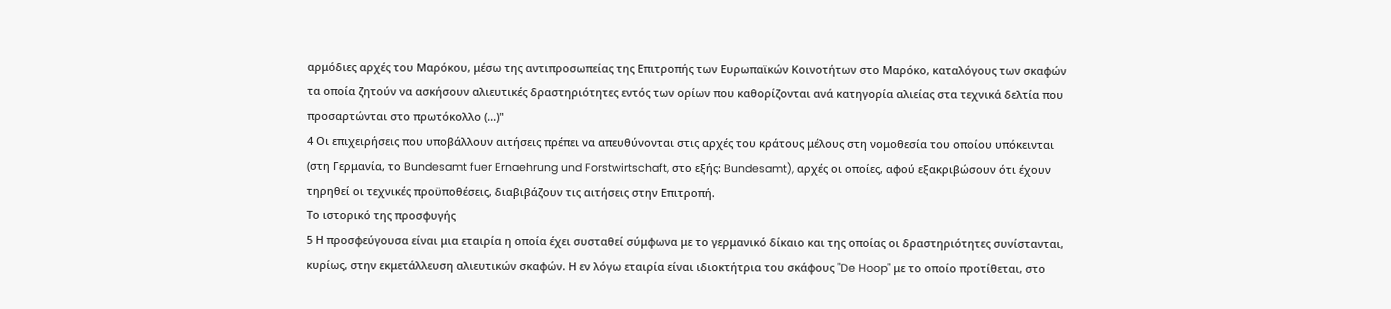αρμόδιες αρχές του Μαρόκου, μέσω της αντιπροσωπείας της Επιτροπής των Ευρωπαϊκών Κοινοτήτων στο Μαρόκο, καταλόγους των σκαφών τα οποία ζητούν να ασκήσουν αλιευτικές δραστηριότητες εντός των ορίων που καθορίζονται ανά κατηγορία αλιείας στα τεχνικά δελτία που προσαρτώνται στο πρωτόκολλο (...)"
4 Οι επιχειρήσεις που υποβάλλουν αιτήσεις πρέπει να απευθύνονται στις αρχές του κράτους μέλους στη νομοθεσία του οποίου υπόκεινται (στη Γερμανία, το Bundesamt fuer Ernaehrung und Forstwirtschaft, στο εξής: Bundesamt), αρχές οι οποίες, αφού εξακριβώσουν ότι έχουν τηρηθεί οι τεχνικές προϋποθέσεις, διαβιβάζουν τις αιτήσεις στην Επιτροπή.
Το ιστορικό της προσφυγής
5 Η προσφεύγουσα είναι μια εταιρία η οποία έχει συσταθεί σύμφωνα με το γερμανικό δίκαιο και της οποίας οι δραστηριότητες συνίστανται, κυρίως, στην εκμετάλλευση αλιευτικών σκαφών. Η εν λόγω εταιρία είναι ιδιοκτήτρια του σκάφους "De Hoop" με το οποίο προτίθεται, στο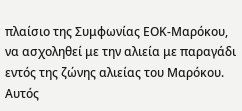πλαίσιο της Συμφωνίας ΕΟΚ-Μαρόκου, να ασχοληθεί με την αλιεία με παραγάδι εντός της ζώνης αλιείας του Μαρόκου. Αυτός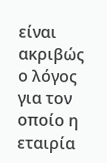είναι ακριβώς ο λόγος για τον οποίο η εταιρία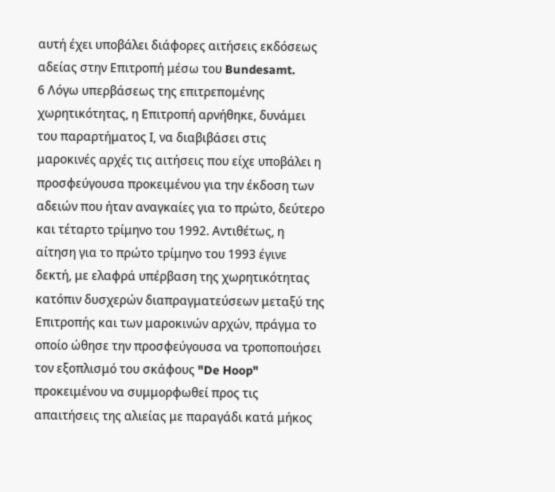αυτή έχει υποβάλει διάφορες αιτήσεις εκδόσεως αδείας στην Επιτροπή μέσω του Bundesamt.
6 Λόγω υπερβάσεως της επιτρεπομένης χωρητικότητας, η Επιτροπή αρνήθηκε, δυνάμει του παραρτήματος Ι, να διαβιβάσει στις μαροκινές αρχές τις αιτήσεις που είχε υποβάλει η προσφεύγουσα προκειμένου για την έκδοση των αδειών που ήταν αναγκαίες για το πρώτο, δεύτερο και τέταρτο τρίμηνο του 1992. Αντιθέτως, η αίτηση για το πρώτο τρίμηνο του 1993 έγινε δεκτή, με ελαφρά υπέρβαση της χωρητικότητας κατόπιν δυσχερών διαπραγματεύσεων μεταξύ της Επιτροπής και των μαροκινών αρχών, πράγμα το οποίο ώθησε την προσφεύγουσα να τροποποιήσει τον εξοπλισμό του σκάφους "De Hoop" προκειμένου να συμμορφωθεί προς τις απαιτήσεις της αλιείας με παραγάδι κατά μήκος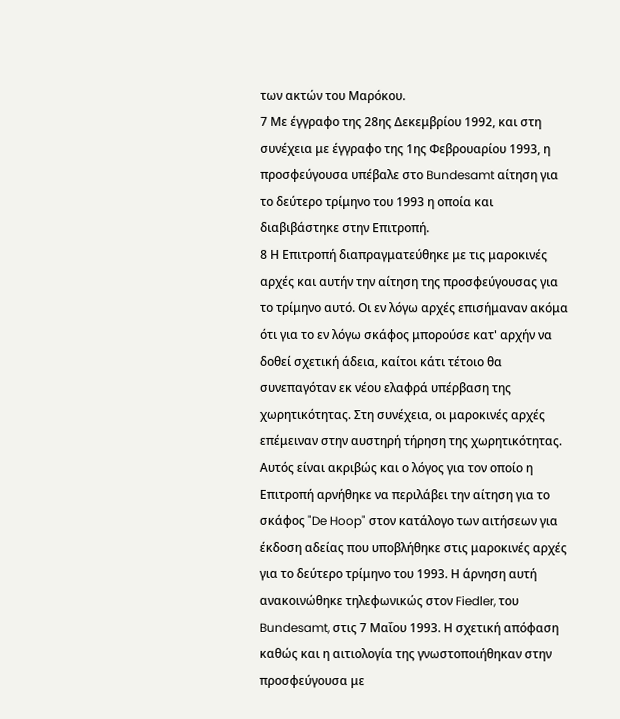των ακτών του Μαρόκου.
7 Με έγγραφο της 28ης Δεκεμβρίου 1992, και στη συνέχεια με έγγραφο της 1ης Φεβρουαρίου 1993, η προσφεύγουσα υπέβαλε στο Bundesamt αίτηση για το δεύτερο τρίμηνο του 1993 η οποία και διαβιβάστηκε στην Επιτροπή.
8 Η Επιτροπή διαπραγματεύθηκε με τις μαροκινές αρχές και αυτήν την αίτηση της προσφεύγουσας για το τρίμηνο αυτό. Οι εν λόγω αρχές επισήμαναν ακόμα ότι για το εν λόγω σκάφος μπορούσε κατ' αρχήν να δοθεί σχετική άδεια, καίτοι κάτι τέτοιο θα συνεπαγόταν εκ νέου ελαφρά υπέρβαση της χωρητικότητας. Στη συνέχεια, οι μαροκινές αρχές επέμειναν στην αυστηρή τήρηση της χωρητικότητας. Αυτός είναι ακριβώς και ο λόγος για τον οποίο η Επιτροπή αρνήθηκε να περιλάβει την αίτηση για το σκάφος "De Hoop" στον κατάλογο των αιτήσεων για έκδοση αδείας που υποβλήθηκε στις μαροκινές αρχές για το δεύτερο τρίμηνο του 1993. Η άρνηση αυτή ανακοινώθηκε τηλεφωνικώς στον Fiedler, του Bundesamt, στις 7 Μαΐου 1993. Η σχετική απόφαση καθώς και η αιτιολογία της γνωστοποιήθηκαν στην προσφεύγουσα με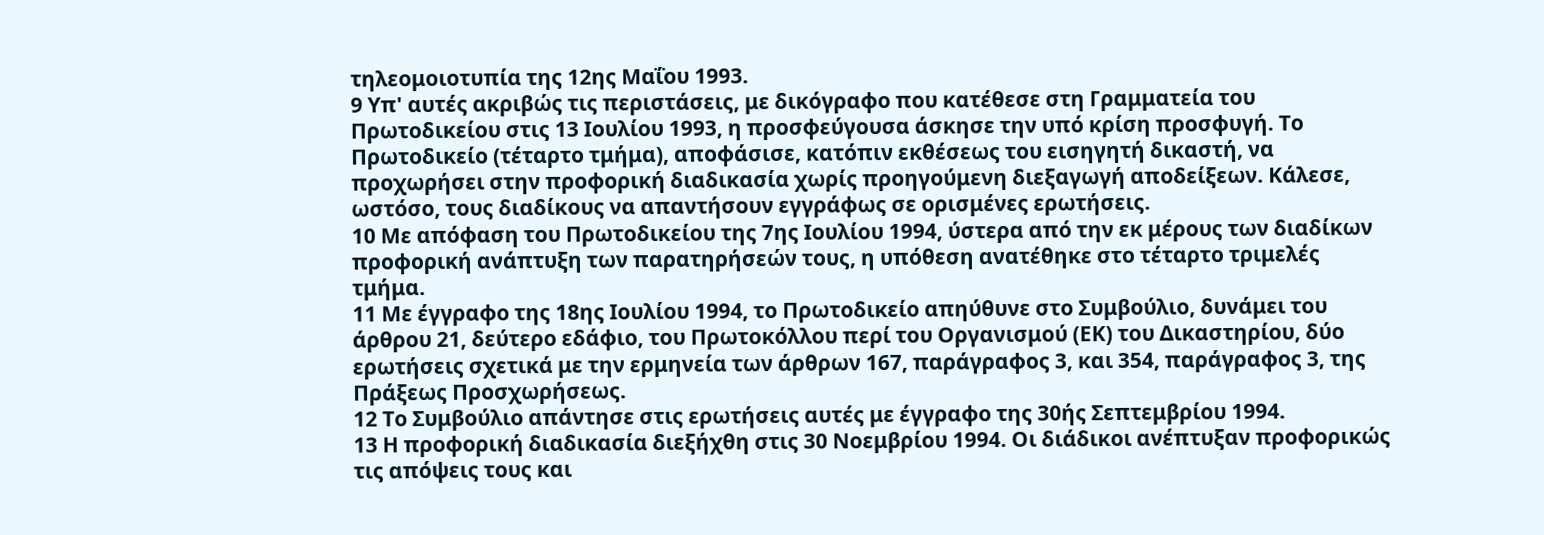τηλεομοιοτυπία της 12ης Μαΐου 1993.
9 Υπ' αυτές ακριβώς τις περιστάσεις, με δικόγραφο που κατέθεσε στη Γραμματεία του Πρωτοδικείου στις 13 Ιουλίου 1993, η προσφεύγουσα άσκησε την υπό κρίση προσφυγή. Το Πρωτοδικείο (τέταρτο τμήμα), αποφάσισε, κατόπιν εκθέσεως του εισηγητή δικαστή, να προχωρήσει στην προφορική διαδικασία χωρίς προηγούμενη διεξαγωγή αποδείξεων. Κάλεσε, ωστόσο, τους διαδίκους να απαντήσουν εγγράφως σε ορισμένες ερωτήσεις.
10 Με απόφαση του Πρωτοδικείου της 7ης Ιουλίου 1994, ύστερα από την εκ μέρους των διαδίκων προφορική ανάπτυξη των παρατηρήσεών τους, η υπόθεση ανατέθηκε στο τέταρτο τριμελές τμήμα.
11 Με έγγραφο της 18ης Ιουλίου 1994, το Πρωτοδικείο απηύθυνε στο Συμβούλιο, δυνάμει του άρθρου 21, δεύτερο εδάφιο, του Πρωτοκόλλου περί του Οργανισμού (ΕΚ) του Δικαστηρίου, δύο ερωτήσεις σχετικά με την ερμηνεία των άρθρων 167, παράγραφος 3, και 354, παράγραφος 3, της Πράξεως Προσχωρήσεως.
12 Το Συμβούλιο απάντησε στις ερωτήσεις αυτές με έγγραφο της 30ής Σεπτεμβρίου 1994.
13 Η προφορική διαδικασία διεξήχθη στις 30 Νοεμβρίου 1994. Οι διάδικοι ανέπτυξαν προφορικώς τις απόψεις τους και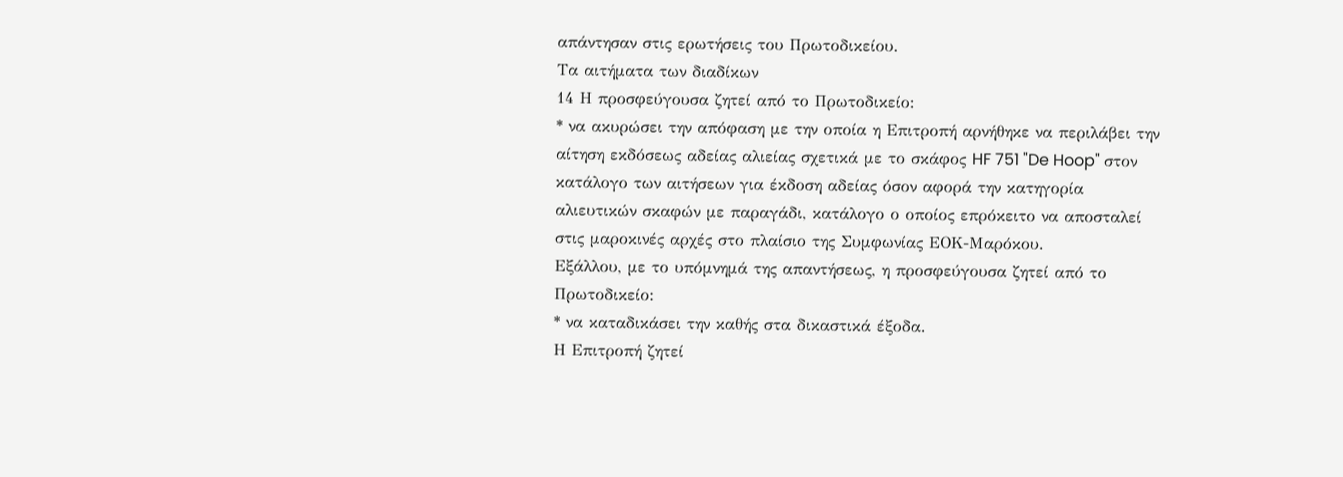απάντησαν στις ερωτήσεις του Πρωτοδικείου.
Τα αιτήματα των διαδίκων
14 Η προσφεύγουσα ζητεί από το Πρωτοδικείο:
* να ακυρώσει την απόφαση με την οποία η Επιτροπή αρνήθηκε να περιλάβει την αίτηση εκδόσεως αδείας αλιείας σχετικά με το σκάφος HF 751 "De Hoop" στον κατάλογο των αιτήσεων για έκδοση αδείας όσον αφορά την κατηγορία αλιευτικών σκαφών με παραγάδι, κατάλογο ο οποίος επρόκειτο να αποσταλεί στις μαροκινές αρχές στο πλαίσιο της Συμφωνίας ΕΟΚ-Μαρόκου.
Εξάλλου, με το υπόμνημά της απαντήσεως, η προσφεύγουσα ζητεί από το Πρωτοδικείο:
* να καταδικάσει την καθής στα δικαστικά έξοδα.
Η Επιτροπή ζητεί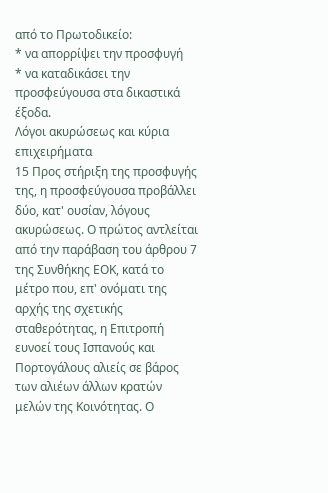από το Πρωτοδικείο:
* να απορρίψει την προσφυγή
* να καταδικάσει την προσφεύγουσα στα δικαστικά έξοδα.
Λόγοι ακυρώσεως και κύρια επιχειρήματα
15 Προς στήριξη της προσφυγής της, η προσφεύγουσα προβάλλει δύο, κατ' ουσίαν, λόγους ακυρώσεως. Ο πρώτος αντλείται από την παράβαση του άρθρου 7 της Συνθήκης ΕΟΚ, κατά το μέτρο που, επ' ονόματι της αρχής της σχετικής σταθερότητας, η Επιτροπή ευνοεί τους Ισπανούς και Πορτογάλους αλιείς σε βάρος των αλιέων άλλων κρατών μελών της Κοινότητας. Ο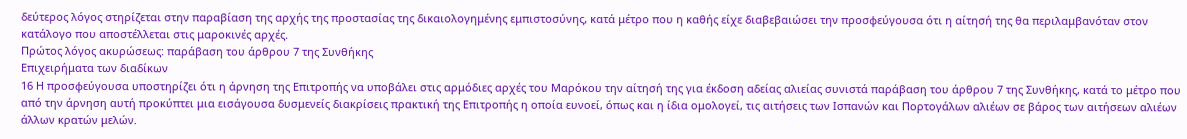δεύτερος λόγος στηρίζεται στην παραβίαση της αρχής της προστασίας της δικαιολογημένης εμπιστοσύνης, κατά μέτρο που η καθής είχε διαβεβαιώσει την προσφεύγουσα ότι η αίτησή της θα περιλαμβανόταν στον κατάλογο που αποστέλλεται στις μαροκινές αρχές.
Πρώτος λόγος ακυρώσεως: παράβαση του άρθρου 7 της Συνθήκης
Επιχειρήματα των διαδίκων
16 Η προσφεύγουσα υποστηρίζει ότι η άρνηση της Επιτροπής να υποβάλει στις αρμόδιες αρχές του Μαρόκου την αίτησή της για έκδοση αδείας αλιείας συνιστά παράβαση του άρθρου 7 της Συνθήκης, κατά το μέτρο που από την άρνηση αυτή προκύπτει μια εισάγουσα δυσμενείς διακρίσεις πρακτική της Επιτροπής η οποία ευνοεί, όπως και η ίδια ομολογεί, τις αιτήσεις των Ισπανών και Πορτογάλων αλιέων σε βάρος των αιτήσεων αλιέων άλλων κρατών μελών.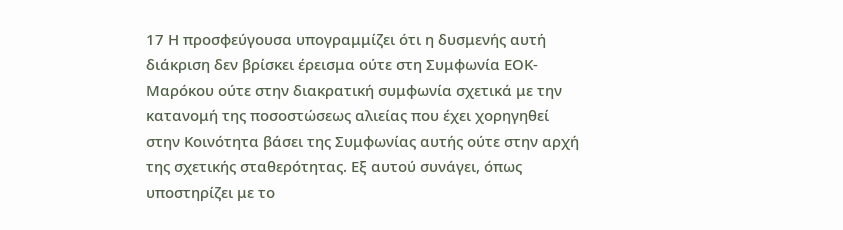17 Η προσφεύγουσα υπογραμμίζει ότι η δυσμενής αυτή διάκριση δεν βρίσκει έρεισμα ούτε στη Συμφωνία ΕΟΚ-Μαρόκου ούτε στην διακρατική συμφωνία σχετικά με την κατανομή της ποσοστώσεως αλιείας που έχει χορηγηθεί στην Κοινότητα βάσει της Συμφωνίας αυτής ούτε στην αρχή της σχετικής σταθερότητας. Εξ αυτού συνάγει, όπως υποστηρίζει με το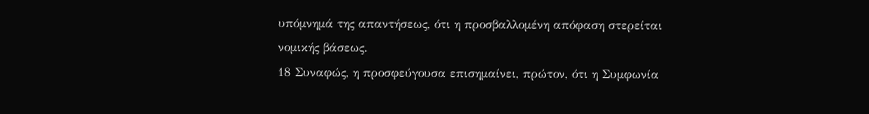υπόμνημά της απαντήσεως, ότι η προσβαλλομένη απόφαση στερείται νομικής βάσεως.
18 Συναφώς, η προσφεύγουσα επισημαίνει, πρώτον, ότι η Συμφωνία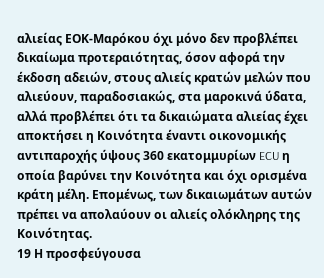αλιείας ΕΟΚ-Μαρόκου όχι μόνο δεν προβλέπει δικαίωμα προτεραιότητας, όσον αφορά την έκδοση αδειών, στους αλιείς κρατών μελών που αλιεύουν, παραδοσιακώς, στα μαροκινά ύδατα, αλλά προβλέπει ότι τα δικαιώματα αλιείας έχει αποκτήσει η Κοινότητα έναντι οικονομικής αντιπαροχής ύψους 360 εκατομμυρίων ECU η οποία βαρύνει την Κοινότητα και όχι ορισμένα κράτη μέλη. Επομένως, των δικαιωμάτων αυτών πρέπει να απολαύουν οι αλιείς ολόκληρης της Κοινότητας.
19 Η προσφεύγουσα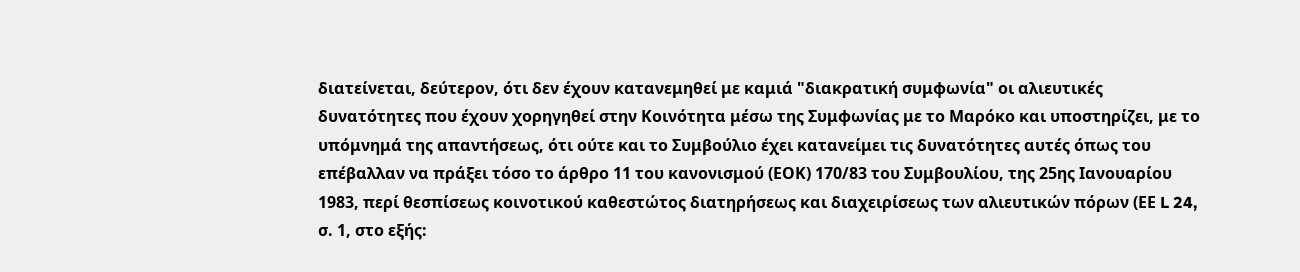διατείνεται, δεύτερον, ότι δεν έχουν κατανεμηθεί με καμιά "διακρατική συμφωνία" οι αλιευτικές δυνατότητες που έχουν χορηγηθεί στην Κοινότητα μέσω της Συμφωνίας με το Μαρόκο και υποστηρίζει, με το υπόμνημά της απαντήσεως, ότι ούτε και το Συμβούλιο έχει κατανείμει τις δυνατότητες αυτές όπως του επέβαλλαν να πράξει τόσο το άρθρο 11 του κανονισμού (ΕΟΚ) 170/83 του Συμβουλίου, της 25ης Ιανουαρίου 1983, περί θεσπίσεως κοινοτικού καθεστώτος διατηρήσεως και διαχειρίσεως των αλιευτικών πόρων (ΕΕ L 24, σ. 1, στο εξής: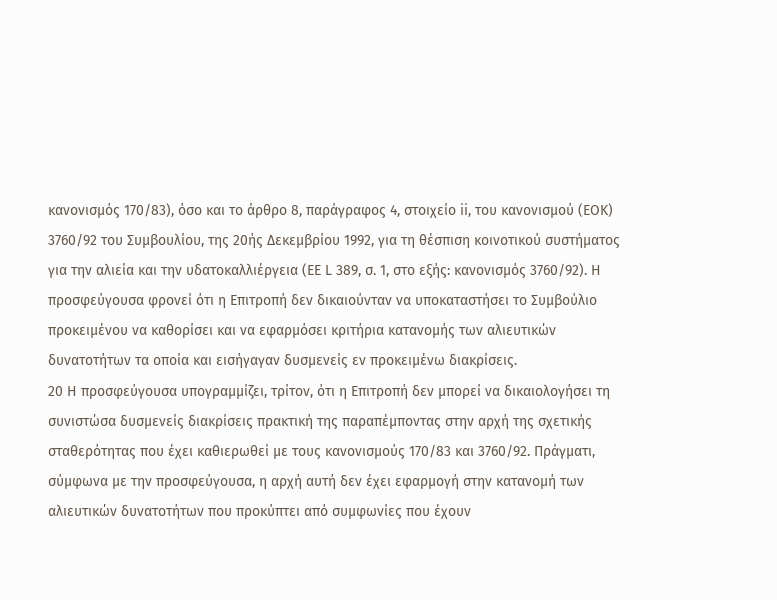κανονισμός 170/83), όσο και το άρθρο 8, παράγραφος 4, στοιχείο ii, του κανονισμού (ΕΟΚ) 3760/92 του Συμβουλίου, της 20ής Δεκεμβρίου 1992, για τη θέσπιση κοινοτικού συστήματος για την αλιεία και την υδατοκαλλιέργεια (ΕΕ L 389, σ. 1, στο εξής: κανονισμός 3760/92). Η προσφεύγουσα φρονεί ότι η Επιτροπή δεν δικαιούνταν να υποκαταστήσει το Συμβούλιο προκειμένου να καθορίσει και να εφαρμόσει κριτήρια κατανομής των αλιευτικών δυνατοτήτων τα οποία και εισήγαγαν δυσμενείς εν προκειμένω διακρίσεις.
20 Η προσφεύγουσα υπογραμμίζει, τρίτον, ότι η Επιτροπή δεν μπορεί να δικαιολογήσει τη συνιστώσα δυσμενείς διακρίσεις πρακτική της παραπέμποντας στην αρχή της σχετικής σταθερότητας που έχει καθιερωθεί με τους κανονισμούς 170/83 και 3760/92. Πράγματι, σύμφωνα με την προσφεύγουσα, η αρχή αυτή δεν έχει εφαρμογή στην κατανομή των αλιευτικών δυνατοτήτων που προκύπτει από συμφωνίες που έχουν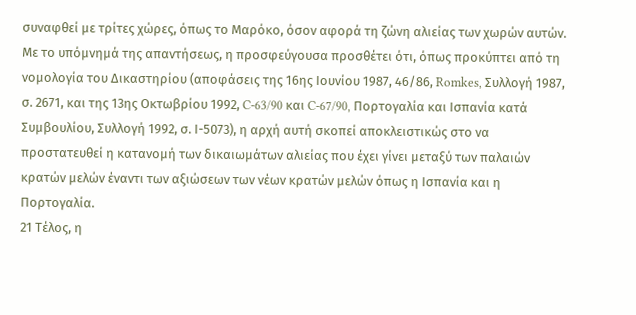συναφθεί με τρίτες χώρες, όπως το Μαρόκο, όσον αφορά τη ζώνη αλιείας των χωρών αυτών. Με το υπόμνημά της απαντήσεως, η προσφεύγουσα προσθέτει ότι, όπως προκύπτει από τη νομολογία του Δικαστηρίου (αποφάσεις της 16ης Ιουνίου 1987, 46/86, Romkes, Συλλογή 1987, σ. 2671, και της 13ης Οκτωβρίου 1992, C-63/90 και C-67/90, Πορτογαλία και Ισπανία κατά Συμβουλίου, Συλλογή 1992, σ. Ι-5073), η αρχή αυτή σκοπεί αποκλειστικώς στο να προστατευθεί η κατανομή των δικαιωμάτων αλιείας που έχει γίνει μεταξύ των παλαιών κρατών μελών έναντι των αξιώσεων των νέων κρατών μελών όπως η Ισπανία και η Πορτογαλία.
21 Τέλος, η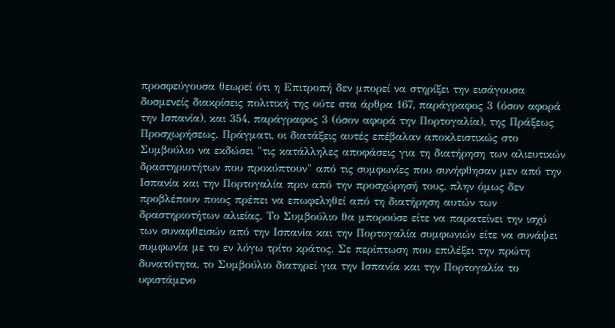προσφεύγουσα θεωρεί ότι η Επιτροπή δεν μπορεί να στηρίξει την εισάγουσα δυσμενείς διακρίσεις πολιτική της ούτε στα άρθρα 167, παράγραφος 3 (όσον αφορά την Ισπανία), και 354, παράγραφος 3 (όσον αφορά την Πορτογαλία), της Πράξεως Προσχωρήσεως. Πράγματι, οι διατάξεις αυτές επέβαλαν αποκλειστικώς στο Συμβούλιο να εκδώσει "τις κατάλληλες αποφάσεις για τη διατήρηση των αλιευτικών δραστηριοτήτων που προκύπτουν" από τις συμφωνίες που συνήφθησαν μεν από την Ισπανία και την Πορτογαλία πριν από την προσχώρησή τους, πλην όμως δεν προβλέπουν ποιος πρέπει να επωφεληθεί από τη διατήρηση αυτών των δραστηριοτήτων αλιείας. Το Συμβούλιο θα μπορούσε είτε να παρατείνει την ισχύ των συναφθεισών από την Ισπανiα και την Πορτογαλία συμφωνιών είτε να συνάψει συμφωνία με το εν λόγω τρίτο κράτος. Σε περίπτωση που επιλέξει την πρώτη δυνατότητα, το Συμβούλιο διατηρεί για την Ισπανία και την Πορτογαλία το υφιστάμενο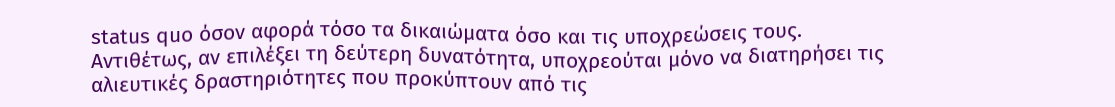status quo όσον αφορά τόσο τα δικαιώματα όσο και τις υποχρεώσεις τους. Αντιθέτως, αν επιλέξει τη δεύτερη δυνατότητα, υποχρεούται μόνο να διατηρήσει τις αλιευτικές δραστηριότητες που προκύπτουν από τις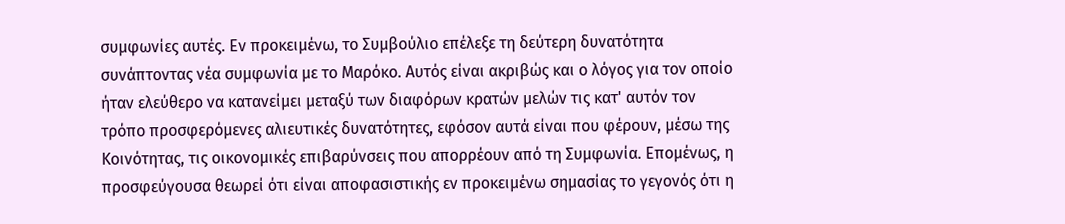συμφωνίες αυτές. Εν προκειμένω, το Συμβούλιο επέλεξε τη δεύτερη δυνατότητα συνάπτοντας νέα συμφωνία με το Μαρόκο. Αυτός είναι ακριβώς και ο λόγος για τον οποίο ήταν ελεύθερο να κατανείμει μεταξύ των διαφόρων κρατών μελών τις κατ' αυτόν τον τρόπο προσφερόμενες αλιευτικές δυνατότητες, εφόσον αυτά είναι που φέρουν, μέσω της Κοινότητας, τις οικονομικές επιβαρύνσεις που απορρέουν από τη Συμφωνία. Επομένως, η προσφεύγουσα θεωρεί ότι είναι αποφασιστικής εν προκειμένω σημασίας το γεγονός ότι η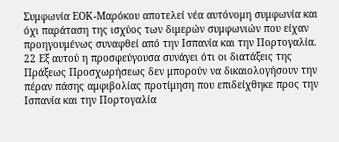Συμφωνία ΕΟΚ-Μαρόκου αποτελεί νέα αυτόνομη συμφωνία και όχι παράταση της ισχύος των διμερών συμφωνιών που είχαν προηγουμένως συναφθεί από την Ισπανία και την Πορτογαλία.
22 Εξ αυτού η προσφεύγουσα συνάγει ότι οι διατάξεις της Πράξεως Προσχωρήσεως δεν μπορούν να δικαιολογήσουν την πέραν πάσης αμφιβολίας προτίμηση που επιδείχθηκε προς την Ισπανία και την Πορτογαλία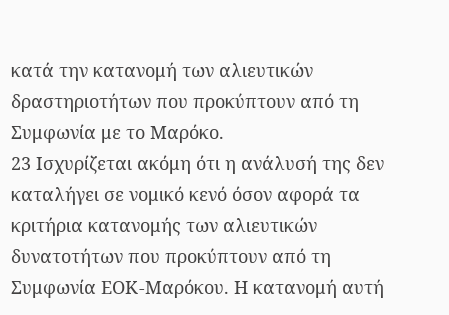κατά την κατανομή των αλιευτικών δραστηριοτήτων που προκύπτουν από τη Συμφωνία με το Μαρόκο.
23 Ισχυρίζεται ακόμη ότι η ανάλυσή της δεν καταλήγει σε νομικό κενό όσον αφορά τα κριτήρια κατανομής των αλιευτικών δυνατοτήτων που προκύπτουν από τη Συμφωνία ΕΟΚ-Μαρόκου. Η κατανομή αυτή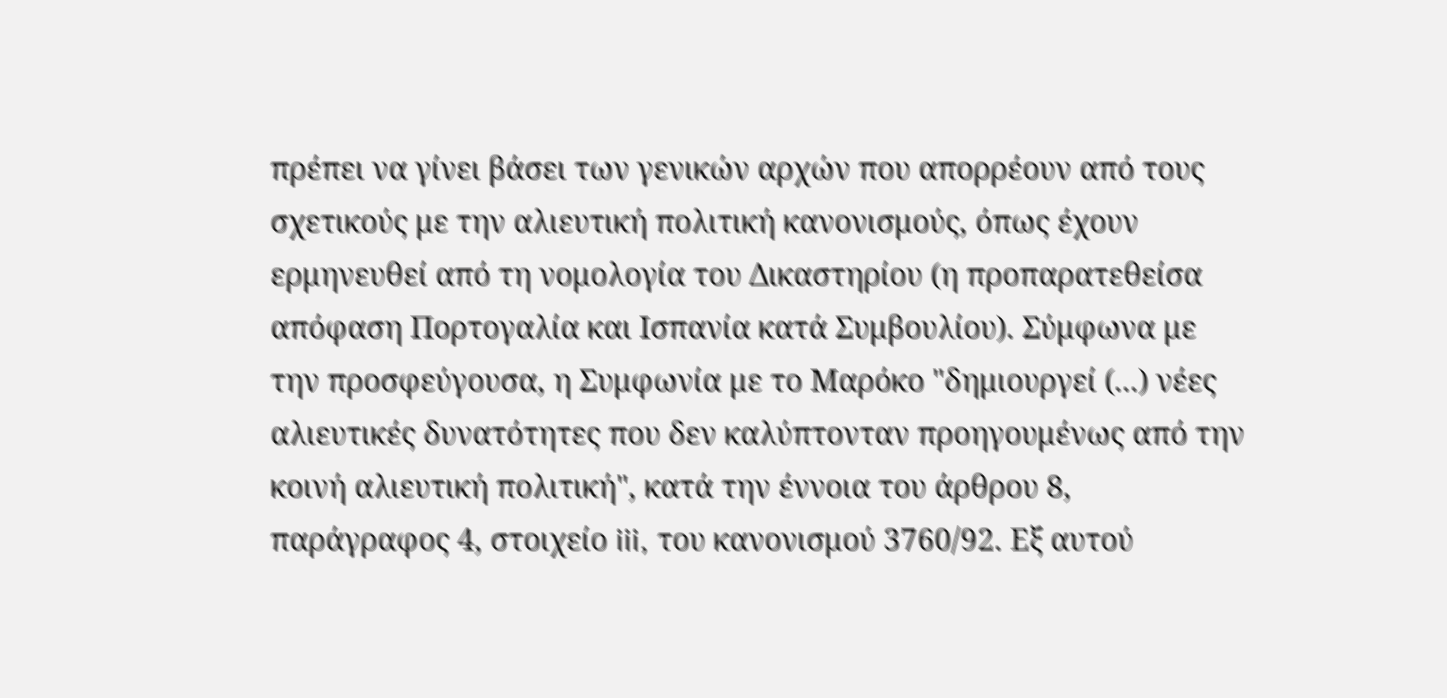πρέπει να γίνει βάσει των γενικών αρχών που απορρέουν από τους σχετικούς με την αλιευτική πολιτική κανονισμούς, όπως έχουν ερμηνευθεί από τη νομολογία του Δικαστηρίου (η προπαρατεθείσα απόφαση Πορτογαλία και Ισπανία κατά Συμβουλίου). Σύμφωνα με την προσφεύγουσα, η Συμφωνία με το Μαρόκο "δημιουργεί (...) νέες αλιευτικές δυνατότητες που δεν καλύπτονταν προηγουμένως από την κοινή αλιευτική πολιτική", κατά την έννοια του άρθρου 8, παράγραφος 4, στοιχείο iii, του κανονισμού 3760/92. Εξ αυτού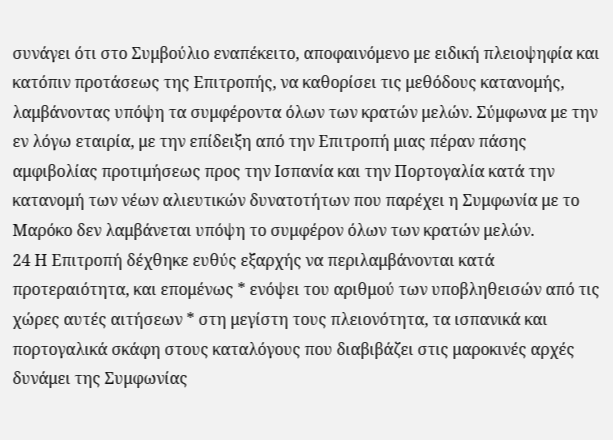συνάγει ότι στο Συμβούλιο εναπέκειτο, αποφαινόμενο με ειδική πλειοψηφία και κατόπιν προτάσεως της Επιτροπής, να καθορίσει τις μεθόδους κατανομής, λαμβάνοντας υπόψη τα συμφέροντα όλων των κρατών μελών. Σύμφωνα με την εν λόγω εταιρία, με την επίδειξη από την Επιτροπή μιας πέραν πάσης αμφιβολίας προτιμήσεως προς την Ισπανία και την Πορτογαλία κατά την κατανομή των νέων αλιευτικών δυνατοτήτων που παρέχει η Συμφωνία με το Μαρόκο δεν λαμβάνεται υπόψη το συμφέρον όλων των κρατών μελών.
24 Η Επιτροπή δέχθηκε ευθύς εξαρχής να περιλαμβάνονται κατά προτεραιότητα, και επομένως * ενόψει του αριθμού των υποβληθεισών από τις χώρες αυτές αιτήσεων * στη μεγίστη τους πλειονότητα, τα ισπανικά και πορτογαλικά σκάφη στους καταλόγους που διαβιβάζει στις μαροκινές αρχές δυνάμει της Συμφωνίας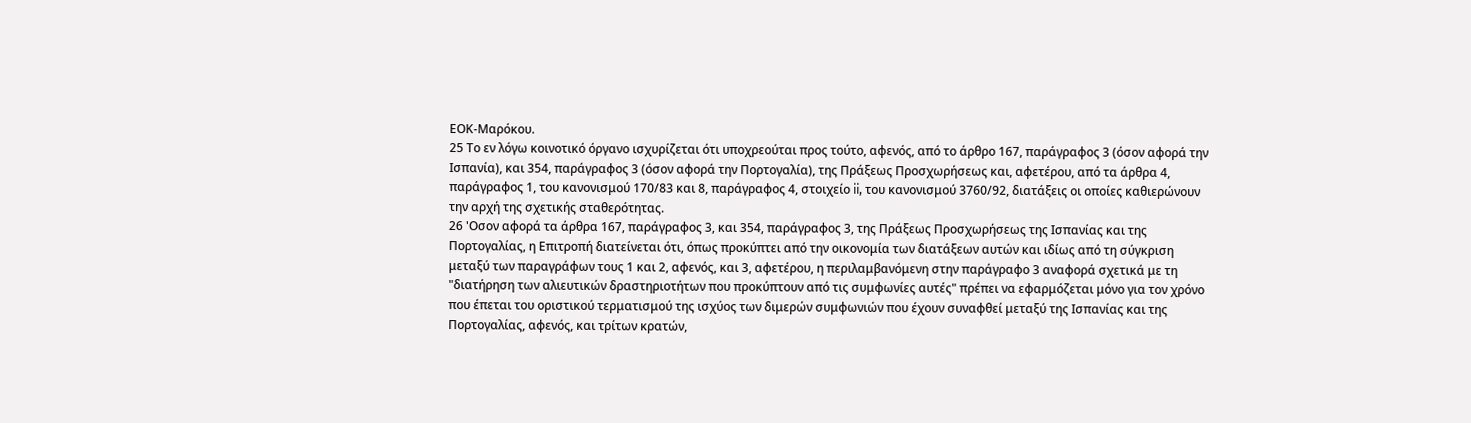ΕΟΚ-Μαρόκου.
25 Το εν λόγω κοινοτικό όργανο ισχυρίζεται ότι υποχρεούται προς τούτο, αφενός, από το άρθρο 167, παράγραφος 3 (όσον αφορά την Ισπανία), και 354, παράγραφος 3 (όσον αφορά την Πορτογαλία), της Πράξεως Προσχωρήσεως και, αφετέρου, από τα άρθρα 4, παράγραφος 1, του κανονισμού 170/83 και 8, παράγραφος 4, στοιχείο ii, του κανονισμού 3760/92, διατάξεις οι οποίες καθιερώνουν την αρχή της σχετικής σταθερότητας.
26 'Οσον αφορά τα άρθρα 167, παράγραφος 3, και 354, παράγραφος 3, της Πράξεως Προσχωρήσεως της Ισπανίας και της Πορτογαλίας, η Επιτροπή διατείνεται ότι, όπως προκύπτει από την οικονομία των διατάξεων αυτών και ιδίως από τη σύγκριση μεταξύ των παραγράφων τους 1 και 2, αφενός, και 3, αφετέρου, η περιλαμβανόμενη στην παράγραφο 3 αναφορά σχετικά με τη "διατήρηση των αλιευτικών δραστηριοτήτων που προκύπτουν από τις συμφωνίες αυτές" πρέπει να εφαρμόζεται μόνο για τον χρόνο που έπεται του οριστικού τερματισμού της ισχύος των διμερών συμφωνιών που έχουν συναφθεί μεταξύ της Ισπανίας και της Πορτογαλίας, αφενός, και τρίτων κρατών,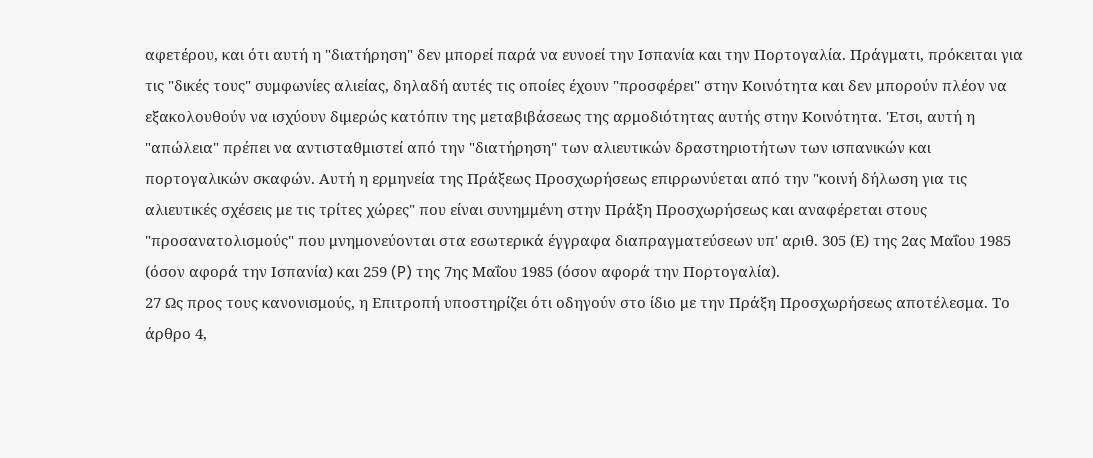αφετέρου, και ότι αυτή η "διατήρηση" δεν μπορεί παρά να ευνοεί την Ισπανία και την Πορτογαλία. Πράγματι, πρόκειται για τις "δικές τους" συμφωνίες αλιείας, δηλαδή αυτές τις οποίες έχουν "προσφέρει" στην Κοινότητα και δεν μπορούν πλέον να εξακολουθούν να ισχύουν διμερώς κατόπιν της μεταβιβάσεως της αρμοδιότητας αυτής στην Κοινότητα. 'Ετσι, αυτή η "απώλεια" πρέπει να αντισταθμιστεί από την "διατήρηση" των αλιευτικών δραστηριοτήτων των ισπανικών και πορτογαλικών σκαφών. Αυτή η ερμηνεία της Πράξεως Προσχωρήσεως επιρρωνύεται από την "κοινή δήλωση για τις αλιευτικές σχέσεις με τις τρίτες χώρες" που είναι συνημμένη στην Πράξη Προσχωρήσεως και αναφέρεται στους "προσανατολισμούς" που μνημονεύονται στα εσωτερικά έγγραφα διαπραγματεύσεων υπ' αριθ. 305 (Ε) της 2ας Μαΐου 1985 (όσον αφορά την Ισπανία) και 259 (P) της 7ης Μαΐου 1985 (όσον αφορά την Πορτογαλία).
27 Ως προς τους κανονισμούς, η Επιτροπή υποστηρίζει ότι οδηγούν στο ίδιο με την Πράξη Προσχωρήσεως αποτέλεσμα. Το άρθρο 4,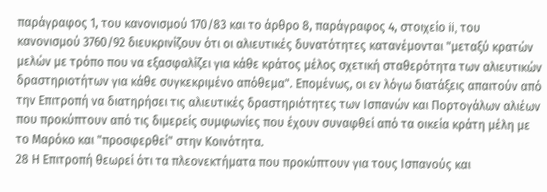παράγραφος 1, του κανονισμού 170/83 και το άρθρο 8, παράγραφος 4, στοιχείο ii, του κανονισμού 3760/92 διευκρινίζουν ότι οι αλιευτικές δυνατότητες κατανέμονται "μεταξύ κρατών μελών με τρόπο που να εξασφαλίζει για κάθε κράτος μέλος σχετική σταθερότητα των αλιευτικών δραστηριοτήτων για κάθε συγκεκριμένο απόθεμα". Επομένως, οι εν λόγω διατάξεις απαιτούν από την Επιτροπή να διατηρήσει τις αλιευτικές δραστηριότητες των Ισπανών και Πορτογάλων αλιέων που προκύπτουν από τις διμερείς συμφωνίες που έχουν συναφθεί από τα οικεία κράτη μέλη με το Μαρόκο και "προσφερθεί" στην Κοινότητα.
28 Η Επιτροπή θεωρεί ότι τα πλεονεκτήματα που προκύπτουν για τους Ισπανούς και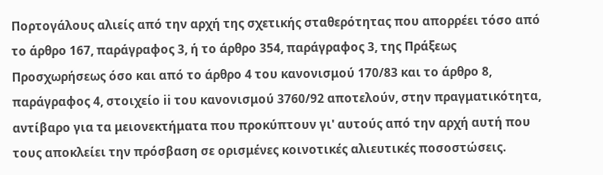Πορτογάλους αλιείς από την αρχή της σχετικής σταθερότητας που απορρέει τόσο από το άρθρο 167, παράγραφος 3, ή το άρθρο 354, παράγραφος 3, της Πράξεως Προσχωρήσεως όσο και από το άρθρο 4 του κανονισμού 170/83 και το άρθρο 8, παράγραφος 4, στοιχείο ii του κανονισμού 3760/92 αποτελούν, στην πραγματικότητα, αντίβαρο για τα μειονεκτήματα που προκύπτουν γι' αυτούς από την αρχή αυτή που τους αποκλείει την πρόσβαση σε ορισμένες κοινοτικές αλιευτικές ποσοστώσεις.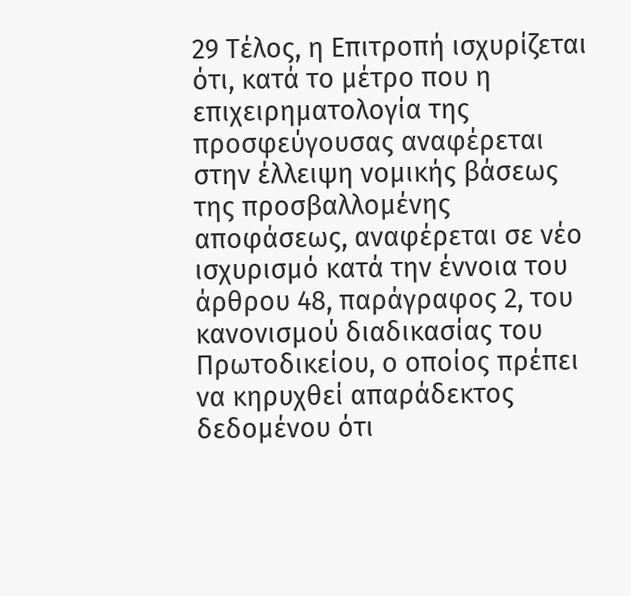29 Τέλος, η Επιτροπή ισχυρίζεται ότι, κατά το μέτρο που η επιχειρηματολογία της προσφεύγουσας αναφέρεται στην έλλειψη νομικής βάσεως της προσβαλλομένης αποφάσεως, αναφέρεται σε νέο ισχυρισμό κατά την έννοια του άρθρου 48, παράγραφος 2, του κανονισμού διαδικασίας του Πρωτοδικείου, ο οποίος πρέπει να κηρυχθεί απαράδεκτος δεδομένου ότι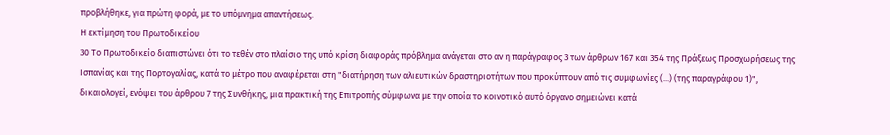προβλήθηκε, για πρώτη φορά, με το υπόμνημα απαντήσεως.
Η εκτίμηση του Πρωτοδικείου
30 Το Πρωτοδικείο διαπιστώνει ότι το τεθέν στο πλαίσιο της υπό κρίση διαφοράς πρόβλημα ανάγεται στο αν η παράγραφος 3 των άρθρων 167 και 354 της Πράξεως Προσχωρήσεως της Ισπανίας και της Πορτογαλίας, κατά το μέτρο που αναφέρεται στη "διατήρηση των αλιευτικών δραστηριοτήτων που προκύπτουν από τις συμφωνίες (...) (της παραγράφου 1)", δικαιολογεί, ενόψει του άρθρου 7 της Συνθήκης, μια πρακτική της Επιτροπής σύμφωνα με την οποία το κοινοτικό αυτό όργανο σημειώνει κατά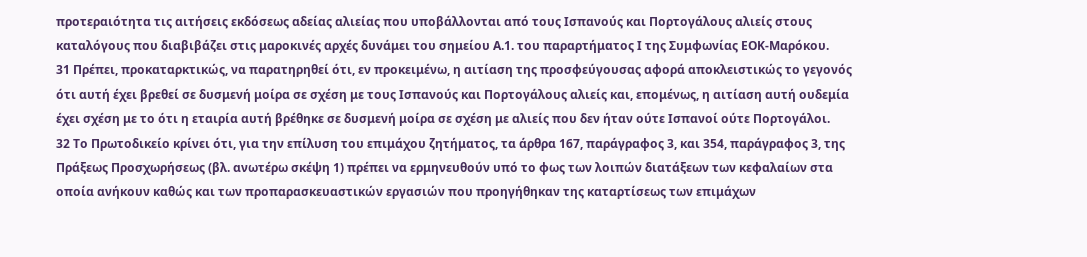προτεραιότητα τις αιτήσεις εκδόσεως αδείας αλιείας που υποβάλλονται από τους Ισπανούς και Πορτογάλους αλιείς στους καταλόγους που διαβιβάζει στις μαροκινές αρχές δυνάμει του σημείου Α.1. του παραρτήματος Ι της Συμφωνίας ΕΟΚ-Μαρόκου.
31 Πρέπει, προκαταρκτικώς, να παρατηρηθεί ότι, εν προκειμένω, η αιτίαση της προσφεύγουσας αφορά αποκλειστικώς το γεγονός ότι αυτή έχει βρεθεί σε δυσμενή μοίρα σε σχέση με τους Ισπανούς και Πορτογάλους αλιείς και, επομένως, η αιτίαση αυτή ουδεμία έχει σχέση με το ότι η εταιρία αυτή βρέθηκε σε δυσμενή μοίρα σε σχέση με αλιείς που δεν ήταν ούτε Ισπανοί ούτε Πορτογάλοι.
32 Το Πρωτοδικείο κρίνει ότι, για την επίλυση του επιμάχου ζητήματος, τα άρθρα 167, παράγραφος 3, και 354, παράγραφος 3, της Πράξεως Προσχωρήσεως (βλ. ανωτέρω σκέψη 1) πρέπει να ερμηνευθούν υπό το φως των λοιπών διατάξεων των κεφαλαίων στα οποία ανήκουν καθώς και των προπαρασκευαστικών εργασιών που προηγήθηκαν της καταρτίσεως των επιμάχων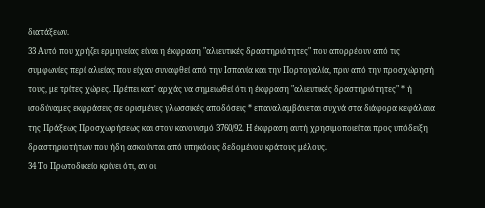διατάξεων.
33 Αυτό που χρήζει ερμηνείας είναι η έκφραση "αλιευτικές δραστηριότητες" που απορρέουν από τις συμφωνίες περί αλιείας που είχαν συναφθεί από την Ισπανία και την Πoρτογαλία, πριν από την πρoσχώρησή τους, με τρίτες χώρες. Πρέπει κατ' αρχάς να σημειωθεί ότι η έκφραση "αλιευτικές δραστηριότητες" * ή ισοδύναμες εκφράσεις σε ορισμένες γλωσσικές αποδόσεις * επαναλαμβάνεται συχνά στα διάφορα κεφάλαια της Πράξεως Πρoσχωρήσεως και στον κανονισμό 3760/92. Η έκφραση αυτή χρησιμοποιείται προς υπόδειξη δραστηριοτήτων που ήδη ασκούνται από υπηκόους δεδομένου κράτους μέλους.
34 Το Πρωτοδικείο κρίνει ότι, αν οι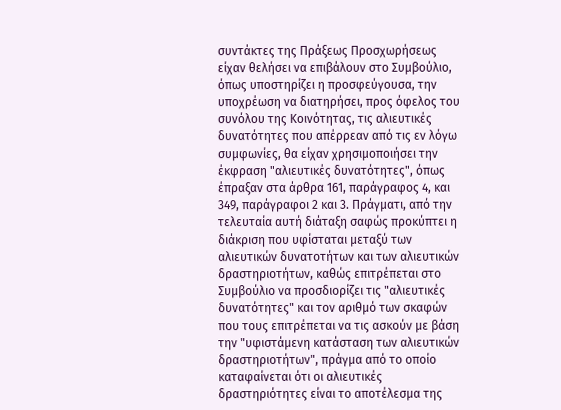συντάκτες της Πράξεως Πρoσχωρήσεως είχαν θελήσει να επιβάλουν στο Συμβούλιο, όπως υποστηρίζει η προσφεύγουσα, την υποχρέωση να διατηρήσει, προς όφελος του συνόλου της Κοινότητας, τις αλιευτικές δυνατότητες που απέρρεαν από τις εν λόγω συμφωνίες, θα είχαν χρησιμοποιήσει την έκφραση "αλιευτικές δυνατότητες", όπως έπραξαν στα άρθρα 161, παράγραφος 4, και 349, παράγραφοι 2 και 3. Πράγματι, από την τελευταία αυτή διάταξη σαφώς προκύπτει η διάκριση που υφίσταται μεταξύ των αλιευτικών δυνατοτήτων και των αλιευτικών δραστηριοτήτων, καθώς επιτρέπεται στο Συμβούλιο να προσδιορίζει τις "αλιευτικές δυνατότητες" και τον αριθμό των σκαφών που τους επιτρέπεται να τις ασκούν με βάση την "υφιστάμενη κατάσταση των αλιευτικών δραστηριοτήτων", πράγμα από το οποίο καταφαίνεται ότι οι αλιευτικές δραστηριότητες είναι το αποτέλεσμα της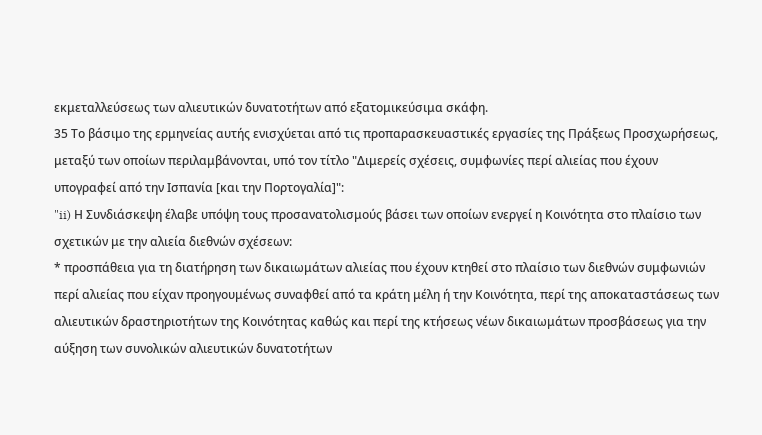εκμεταλλεύσεως των αλιευτικών δυνατοτήτων από εξατομικεύσιμα σκάφη.
35 Το βάσιμο της ερμηνείας αυτής ενισχύεται από τις προπαρασκευαστικές εργασίες της Πράξεως Προσχωρήσεως, μεταξύ των οποίων περιλαμβάνονται, υπό τον τίτλο "Διμερείς σχέσεις, συμφωνίες περί αλιείας που έχουν υπογραφεί από την Ισπανία [και την Πορτογαλία]":
"ii) Η Συνδιάσκεψη έλαβε υπόψη τους προσανατολισμούς βάσει των οποίων ενεργεί η Κοινότητα στο πλαίσιο των σχετικών με την αλιεία διεθνών σχέσεων:
* προσπάθεια για τη διατήρηση των δικαιωμάτων αλιείας που έχουν κτηθεί στο πλαίσιο των διεθνών συμφωνιών περί αλιείας που είχαν προηγουμένως συναφθεί από τα κράτη μέλη ή την Κοινότητα, περί της αποκαταστάσεως των αλιευτικών δραστηριοτήτων της Κοινότητας καθώς και περί της κτήσεως νέων δικαιωμάτων προσβάσεως για την αύξηση των συνολικών αλιευτικών δυνατοτήτων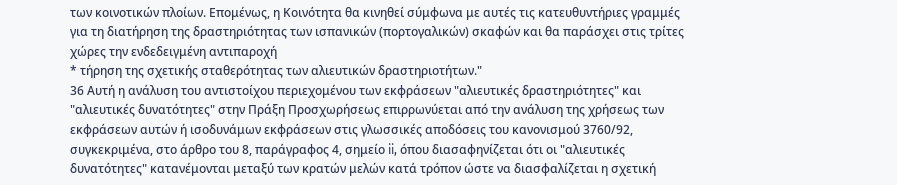των κοινοτικών πλοίων. Επομένως, η Κοινότητα θα κινηθεί σύμφωνα με αυτές τις κατευθυντήριες γραμμές για τη διατήρηση της δραστηριότητας των ισπανικών (πορτογαλικών) σκαφών και θα παράσχει στις τρίτες χώρες την ενδεδειγμένη αντιπαροχή
* τήρηση της σχετικής σταθερότητας των αλιευτικών δραστηριοτήτων."
36 Αυτή η ανάλυση του αντιστοίχου περιεχομένου των εκφράσεων "αλιευτικές δραστηριότητες" και "αλιευτικές δυνατότητες" στην Πράξη Προσχωρήσεως επιρρωνύεται από την ανάλυση της χρήσεως των εκφράσεων αυτών ή ισοδυνάμων εκφράσεων στις γλωσσικές αποδόσεις του κανονισμού 3760/92, συγκεκριμένα, στο άρθρο του 8, παράγραφος 4, σημείο ii, όπου διασαφηνίζεται ότι οι "αλιευτικές δυνατότητες" κατανέμονται μεταξύ των κρατών μελών κατά τρόπον ώστε να διασφαλίζεται η σχετική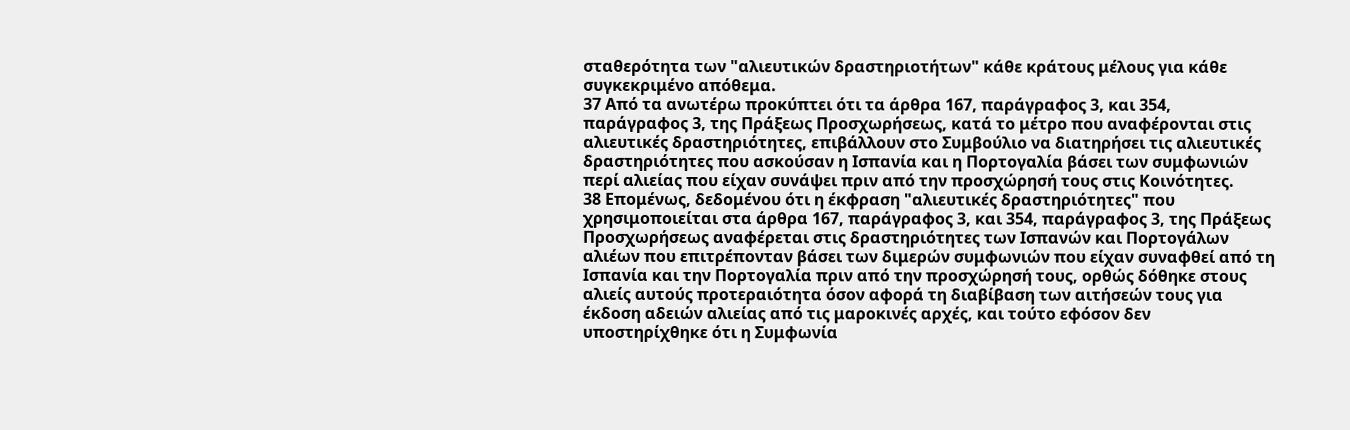σταθερότητα των "αλιευτικών δραστηριοτήτων" κάθε κράτους μέλους για κάθε συγκεκριμένο απόθεμα.
37 Από τα ανωτέρω προκύπτει ότι τα άρθρα 167, παράγραφος 3, και 354, παράγραφος 3, της Πράξεως Προσχωρήσεως, κατά το μέτρο που αναφέρονται στις αλιευτικές δραστηριότητες, επιβάλλουν στο Συμβούλιο να διατηρήσει τις αλιευτικές δραστηριότητες που ασκούσαν η Ισπανία και η Πορτογαλία βάσει των συμφωνιών περί αλιείας που είχαν συνάψει πριν από την προσχώρησή τους στις Κοινότητες.
38 Επομένως, δεδομένου ότι η έκφραση "αλιευτικές δραστηριότητες" που χρησιμοποιείται στα άρθρα 167, παράγραφος 3, και 354, παράγραφος 3, της Πράξεως Προσχωρήσεως αναφέρεται στις δραστηριότητες των Ισπανών και Πορτογάλων αλιέων που επιτρέπονταν βάσει των διμερών συμφωνιών που είχαν συναφθεί από τη Ισπανία και την Πορτογαλία πριν από την προσχώρησή τους, ορθώς δόθηκε στους αλιείς αυτούς προτεραιότητα όσον αφορά τη διαβίβαση των αιτήσεών τους για έκδοση αδειών αλιείας από τις μαροκινές αρχές, και τούτο εφόσον δεν υποστηρίχθηκε ότι η Συμφωνία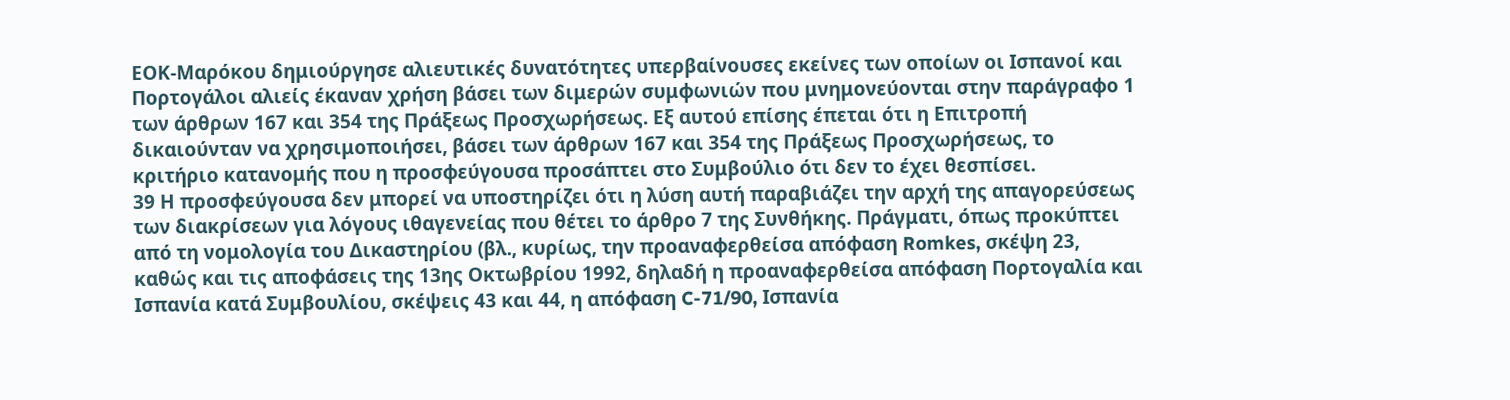ΕΟΚ-Μαρόκου δημιούργησε αλιευτικές δυνατότητες υπερβαίνουσες εκείνες των οποίων οι Ισπανοί και Πορτογάλοι αλιείς έκαναν χρήση βάσει των διμερών συμφωνιών που μνημονεύονται στην παράγραφο 1 των άρθρων 167 και 354 της Πράξεως Προσχωρήσεως. Εξ αυτού επίσης έπεται ότι η Επιτροπή δικαιούνταν να χρησιμοποιήσει, βάσει των άρθρων 167 και 354 της Πράξεως Προσχωρήσεως, το κριτήριο κατανομής που η προσφεύγουσα προσάπτει στο Συμβούλιο ότι δεν το έχει θεσπίσει.
39 Η προσφεύγουσα δεν μπορεί να υποστηρίζει ότι η λύση αυτή παραβιάζει την αρχή της απαγορεύσεως των διακρίσεων για λόγους ιθαγενείας που θέτει το άρθρο 7 της Συνθήκης. Πράγματι, όπως προκύπτει από τη νομολογία του Δικαστηρίου (βλ., κυρίως, την προαναφερθείσα απόφαση Romkes, σκέψη 23, καθώς και τις αποφάσεις της 13ης Οκτωβρίου 1992, δηλαδή η προαναφερθείσα απόφαση Πορτογαλία και Ισπανία κατά Συμβουλίου, σκέψεις 43 και 44, η απόφαση C-71/90, Ισπανία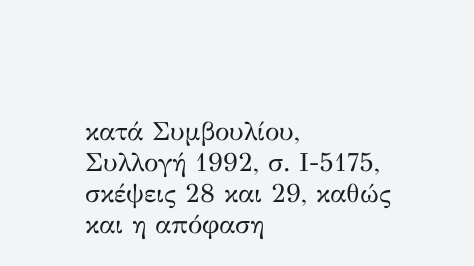κατά Συμβουλίου, Συλλογή 1992, σ. Ι-5175, σκέψεις 28 και 29, καθώς και η απόφαση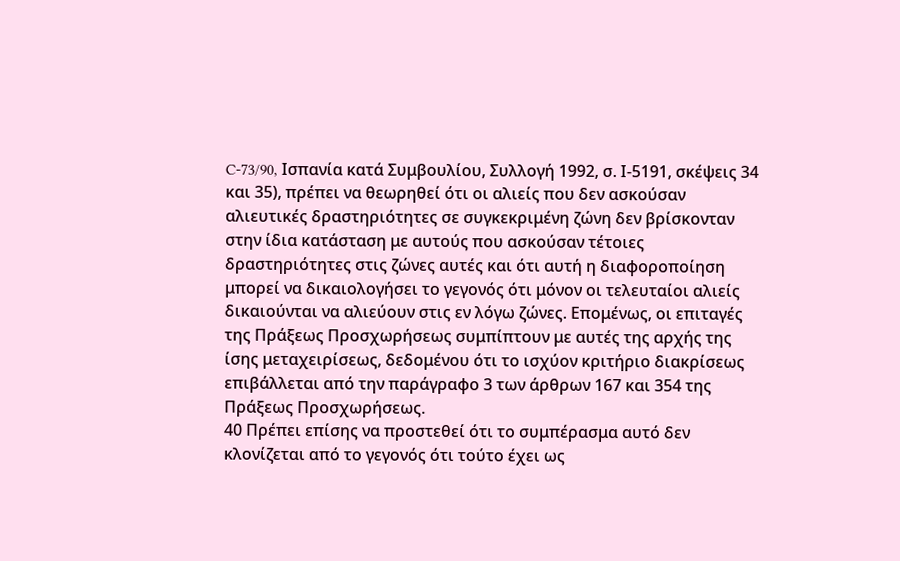C-73/90, Ισπανία κατά Συμβουλίου, Συλλογή 1992, σ. Ι-5191, σκέψεις 34 και 35), πρέπει να θεωρηθεί ότι οι αλιείς που δεν ασκούσαν αλιευτικές δραστηριότητες σε συγκεκριμένη ζώνη δεν βρίσκονταν στην ίδια κατάσταση με αυτούς που ασκούσαν τέτοιες δραστηριότητες στις ζώνες αυτές και ότι αυτή η διαφοροποίηση μπορεί να δικαιολογήσει το γεγονός ότι μόνον οι τελευταίοι αλιείς δικαιούνται να αλιεύουν στις εν λόγω ζώνες. Επομένως, οι επιταγές της Πράξεως Προσχωρήσεως συμπίπτουν με αυτές της αρχής της ίσης μεταχειρίσεως, δεδομένου ότι το ισχύον κριτήριο διακρίσεως επιβάλλεται από την παράγραφο 3 των άρθρων 167 και 354 της Πράξεως Προσχωρήσεως.
40 Πρέπει επίσης να προστεθεί ότι το συμπέρασμα αυτό δεν κλονίζεται από το γεγονός ότι τούτο έχει ως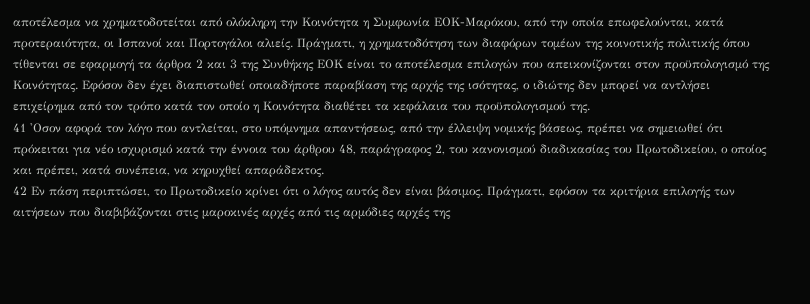αποτέλεσμα να χρηματοδοτείται από ολόκληρη την Κοινότητα η Συμφωνία ΕΟΚ-Μαρόκου, από την οπoία επωφελούνται, κατά προτεραιότητα, οι Ισπανοί και Πορτογάλοι αλιείς. Πράγματι, η χρηματοδότηση των διαφόρων τομέων της κοινοτικής πολιτικής όπου τίθενται σε εφαρμογή τα άρθρα 2 και 3 της Συνθήκης ΕΟΚ είναι το αποτέλεσμα επιλογών που απεικονίζονται στον προϋπολογισμό της Κοινότητας. Εφόσον δεν έχει διαπιστωθεί οποιαδήποτε παραβίαση της αρχής της ισότητας, ο ιδιώτης δεν μπορεί να αντλήσει επιχείρημα από τον τρόπο κατά τον οποίο η Κοινότητα διαθέτει τα κεφάλαια του προϋπολογισμού της.
41 'Οσον αφορά τον λόγο που αντλείται, στο υπόμνημα απαντήσεως, από την έλλειψη νομικής βάσεως, πρέπει να σημειωθεί ότι πρόκειται για νέο ισχυρισμό κατά την έννοια του άρθρου 48, παράγραφος 2, του κανονισμού διαδικασίας του Πρωτοδικείου, ο οποίος και πρέπει, κατά συνέπεια, να κηρυχθεί απαράδεκτος.
42 Εν πάση περιπτώσει, το Πρωτοδικείο κρίνει ότι ο λόγος αυτός δεν είναι βάσιμος. Πράγματι, εφόσον τα κριτήρια επιλογής των αιτήσεων που διαβιβάζονται στις μαροκινές αρχές από τις αρμόδιες αρχές της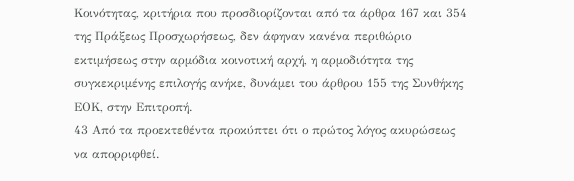Κοινότητας, κριτήρια που προσδιορίζονται από τα άρθρα 167 και 354 της Πράξεως Προσχωρήσεως, δεν άφηναν κανένα περιθώριο εκτιμήσεως στην αρμόδια κοινοτική αρχή, η αρμοδιότητα της συγκεκριμένης επιλογής ανήκε, δυνάμει του άρθρου 155 της Συνθήκης ΕΟΚ, στην Επιτροπή.
43 Από τα προεκτεθέντα προκύπτει ότι ο πρώτος λόγος ακυρώσεως να απορριφθεί.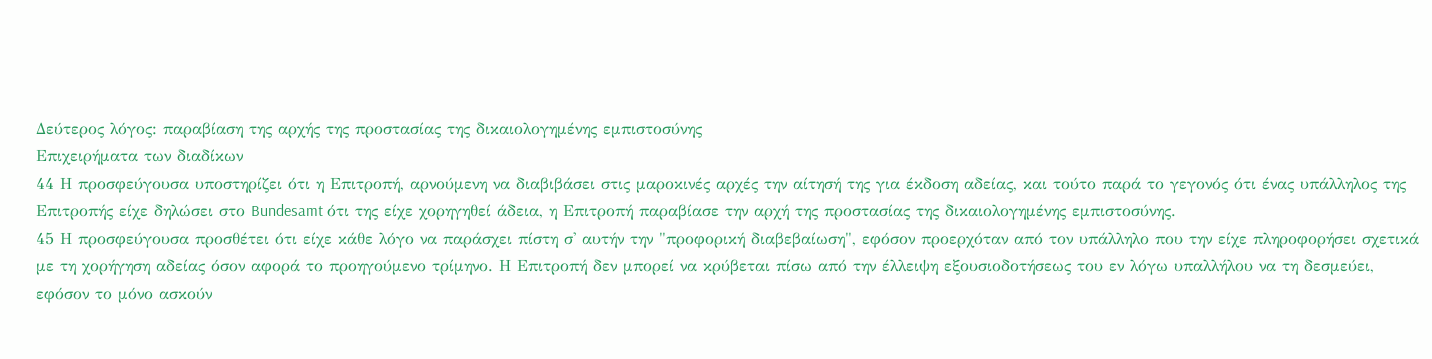Δεύτερος λόγος: παραβίαση της αρχής της προστασίας της δικαιολογημένης εμπιστοσύνης
Επιχειρήματα των διαδίκων
44 Η προσφεύγουσα υποστηρίζει ότι η Επιτροπή, αρνούμενη να διαβιβάσει στις μαροκινές αρχές την αίτησή της για έκδοση αδείας, και τούτο παρά το γεγονός ότι ένας υπάλληλος της Επιτροπής είχε δηλώσει στο Bundesamt ότι της είχε χορηγηθεί άδεια, η Επιτροπή παραβίασε την αρχή της προστασίας της δικαιολογημένης εμπιστοσύνης.
45 Η προσφεύγουσα προσθέτει ότι είχε κάθε λόγο να παράσχει πίστη σ' αυτήν την "προφορική διαβεβαίωση", εφόσον προερχόταν από τον υπάλληλο που την είχε πληροφορήσει σχετικά με τη χορήγηση αδείας όσον αφορά το προηγούμενο τρίμηνο. Η Επιτροπή δεν μπορεί να κρύβεται πίσω από την έλλειψη εξουσιοδοτήσεως του εν λόγω υπαλλήλου να τη δεσμεύει, εφόσον το μόνο ασκούν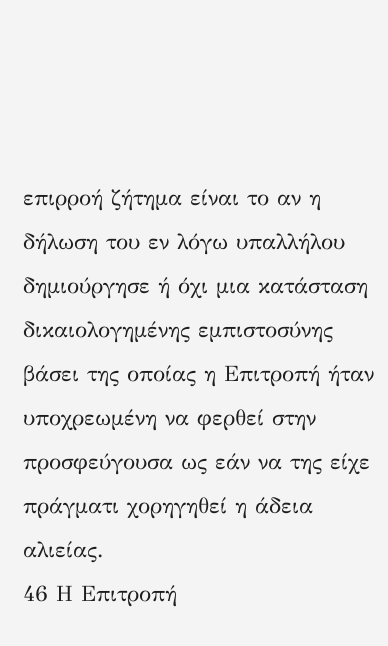επιρροή ζήτημα είναι το αν η δήλωση του εν λόγω υπαλλήλου δημιούργησε ή όχι μια κατάσταση δικαιολογημένης εμπιστοσύνης βάσει της οποίας η Επιτροπή ήταν υποχρεωμένη να φερθεί στην προσφεύγουσα ως εάν να της είχε πράγματι χορηγηθεί η άδεια αλιείας.
46 Η Επιτροπή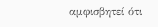αμφισβητεί ότι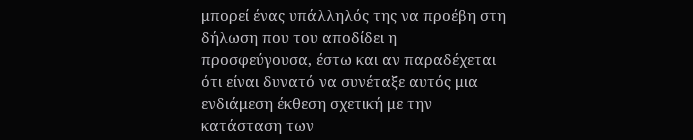μπορεί ένας υπάλληλός της να προέβη στη δήλωση που του αποδίδει η προσφεύγουσα, έστω και αν παραδέχεται ότι είναι δυνατό να συνέταξε αυτός μια ενδιάμεση έκθεση σχετική με την κατάσταση των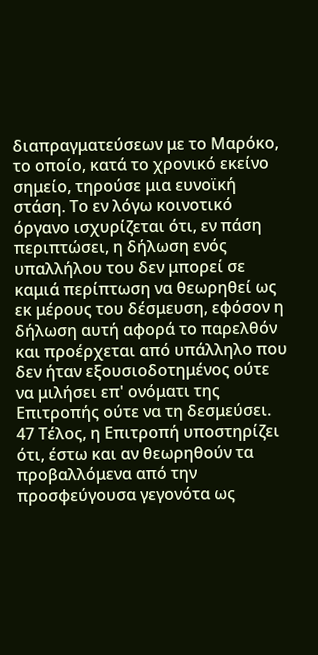διαπραγματεύσεων με το Μαρόκο, το οποίο, κατά το χρονικό εκείνο σημείο, τηρούσε μια ευνοϊκή στάση. Το εν λόγω κοινοτικό όργανο ισχυρίζεται ότι, εν πάση περιπτώσει, η δήλωση ενός υπαλλήλου του δεν μπορεί σε καμιά περίπτωση να θεωρηθεί ως εκ μέρους του δέσμευση, εφόσον η δήλωση αυτή αφορά το παρελθόν και προέρχεται από υπάλληλο που δεν ήταν εξουσιοδοτημένος ούτε να μιλήσει επ' ονόματι της Επιτροπής ούτε να τη δεσμεύσει.
47 Τέλος, η Επιτροπή υποστηρίζει ότι, έστω και αν θεωρηθούν τα προβαλλόμενα από την πρoσφεύγουσα γεγονότα ως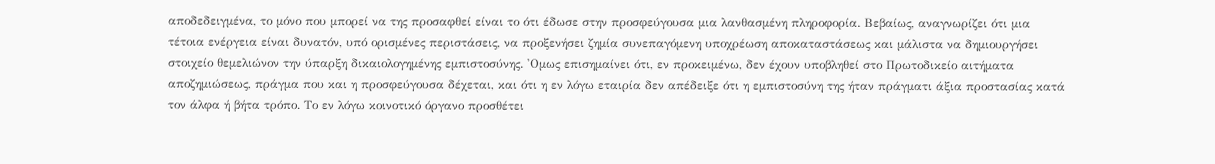αποδεδειγμένα, το μόνο που μπορεί να της προσαφθεί είναι το ότι έδωσε στην προσφεύγουσα μια λανθασμένη πληροφορία. Βεβαίως, αναγνωρίζει ότι μια τέτοια ενέργεια είναι δυνατόν, υπό ορισμένες περιστάσεις, να προξενήσει ζημία συνεπαγόμενη υποχρέωση αποκαταστάσεως και μάλιστα να δημιουργήσει στοιχείο θεμελιώνον την ύπαρξη δικαιολογημένης εμπιστοσύνης. 'Ομως επισημαίνει ότι, εν προκειμένω, δεν έχουν υποβληθεί στο Πρωτοδικείο αιτήματα αποζημιώσεως, πράγμα που και η προσφεύγουσα δέχεται, και ότι η εν λόγω εταιρία δεν απέδειξε ότι η εμπιστοσύνη της ήταν πράγματι άξια προστασίας κατά τον άλφα ή βήτα τρόπο. Το εν λόγω κοινοτικό όργανο προσθέτει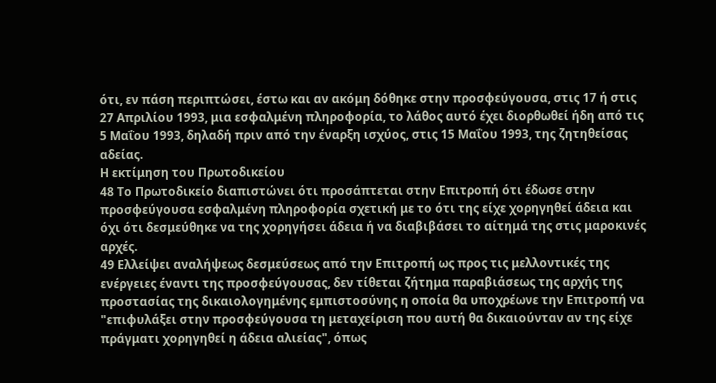ότι, εν πάση περιπτώσει, έστω και αν ακόμη δόθηκε στην προσφεύγουσα, στις 17 ή στις 27 Απριλίου 1993, μια εσφαλμένη πληροφορία, το λάθος αυτό έχει διορθωθεί ήδη από τις 5 Μαΐου 1993, δηλαδή πριν από την έναρξη ισχύος, στις 15 Μαΐου 1993, της ζητηθείσας αδείας.
Η εκτίμηση του Πρωτοδικείου
48 Το Πρωτοδικείο διαπιστώνει ότι προσάπτεται στην Επιτροπή ότι έδωσε στην προσφεύγουσα εσφαλμένη πληροφορία σχετική με το ότι της είχε χορηγηθεί άδεια και όχι ότι δεσμεύθηκε να της χορηγήσει άδεια ή να διαβιβάσει το αίτημά της στις μαροκινές αρχές.
49 Ελλείψει αναλήψεως δεσμεύσεως από την Επιτροπή ως προς τις μελλοντικές της ενέργειες έναντι της προσφεύγουσας, δεν τίθεται ζήτημα παραβιάσεως της αρχής της προστασίας της δικαιολογημένης εμπιστοσύνης η οποία θα υποχρέωνε την Επιτροπή να "επιφυλάξει στην προσφεύγουσα τη μεταχείριση που αυτή θα δικαιούνταν αν της είχε πράγματι χορηγηθεί η άδεια αλιείας", όπως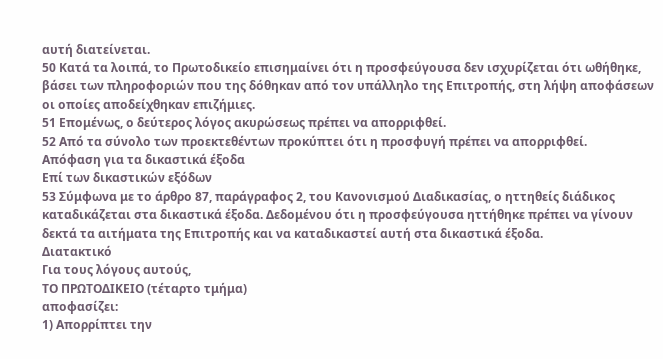αυτή διατείνεται.
50 Κατά τα λοιπά, το Πρωτοδικείο επισημαίνει ότι η προσφεύγουσα δεν ισχυρίζεται ότι ωθήθηκε, βάσει των πληροφοριών που της δόθηκαν από τον υπάλληλο της Επιτροπής, στη λήψη αποφάσεων οι οποίες αποδείχθηκαν επιζήμιες.
51 Επομένως, ο δεύτερος λόγος ακυρώσεως πρέπει να απορριφθεί.
52 Από τα σύνολο των προεκτεθέντων προκύπτει ότι η πρoσφυγή πρέπει να απορριφθεί.
Απόφαση για τα δικαστικά έξοδα
Επί των δικαστικών εξόδων
53 Σύμφωνα με το άρθρο 87, παράγραφος 2, του Κανονισμού Διαδικασίας, ο ηττηθείς διάδικος καταδικάζεται στα δικαστικά έξοδα. Δεδομένου ότι η προσφεύγουσα ηττήθηκε πρέπει να γίνουν δεκτά τα αιτήματα της Επιτροπής και να καταδικαστεί αυτή στα δικαστικά έξοδα.
Διατακτικό
Για τους λόγους αυτούς,
ΤΟ ΠΡΩΤΟΔΙΚΕΙΟ (τέταρτο τμήμα)
αποφασίζει:
1) Απορρίπτει την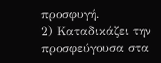προσφυγή.
2) Καταδικάζει την προσφεύγουσα στα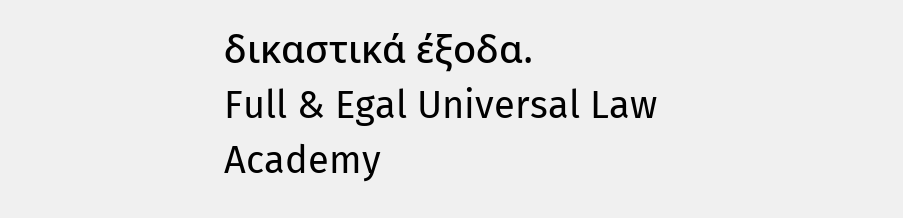δικαστικά έξοδα.
Full & Egal Universal Law Academy